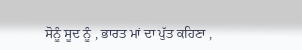ਸੋਨੂੰ ਸੂਦ ਨੂੰ , ਭਾਰਤ ਮਾਂ ਦਾ ਪੁੱਤ ਕਹਿਣਾ ,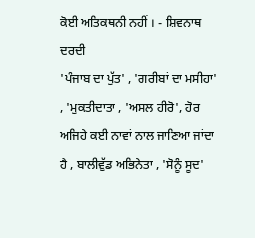ਕੋਈ ਅਤਿਕਥਨੀ ਨਹੀਂ । - ਸ਼ਿਵਨਾਥ ਦਰਦੀ
'ਪੰਜਾਬ ਦਾ ਪੁੱਤ' , 'ਗਰੀਬਾਂ ਦਾ ਮਸੀਹਾ' , 'ਮੁਕਤੀਦਾਤਾ , 'ਅਸਲ ਹੀਰੋ', ਹੋਰ ਅਜਿਹੇ ਕਈ ਨਾਵਾਂ ਨਾਲ ਜਾਣਿਆ ਜਾਂਦਾ ਹੈ , ਬਾਲੀਵੁੱਡ ਅਭਿਨੇਤਾ , 'ਸੋਨੂੰ ਸੂਦ'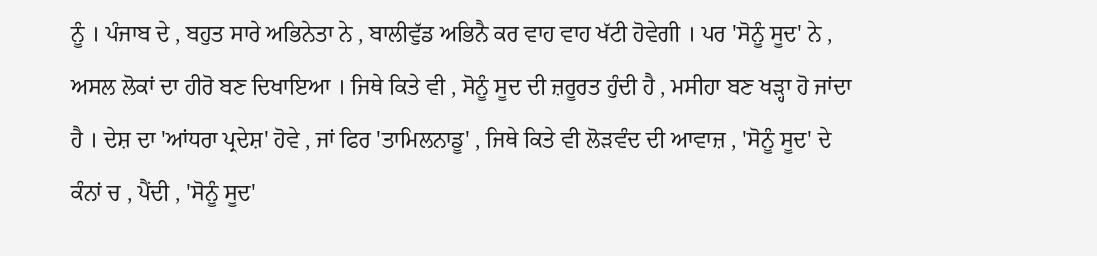ਨੂੰ । ਪੰਜਾਬ ਦੇ , ਬਹੁਤ ਸਾਰੇ ਅਭਿਨੇਤਾ ਨੇ , ਬਾਲੀਵੁੱਡ ਅਭਿਨੈ ਕਰ ਵਾਹ ਵਾਹ ਖੱਟੀ ਹੋਵੇਗੀ । ਪਰ 'ਸੋਨੂੰ ਸੂਦ' ਨੇ , ਅਸਲ ਲੋਕਾਂ ਦਾ ਹੀਰੋ ਬਣ ਦਿਖਾਇਆ । ਜਿਥੇ ਕਿਤੇ ਵੀ , ਸੋਨੂੰ ਸੂਦ ਦੀ ਜ਼ਰੂਰਤ ਹੁੰਦੀ ਹੈ , ਮਸੀਹਾ ਬਣ ਖੜ੍ਹਾ ਹੋ ਜਾਂਦਾ ਹੈ । ਦੇਸ਼ ਦਾ 'ਆਂਧਰਾ ਪ੍ਰਦੇਸ਼' ਹੋਵੇ , ਜਾਂ ਫਿਰ 'ਤਾਮਿਲਨਾਡੂ' , ਜਿਥੇ ਕਿਤੇ ਵੀ ਲੋੜਵੰਦ ਦੀ ਆਵਾਜ਼ , 'ਸੋਨੂੰ ਸੂਦ' ਦੇ ਕੰਨਾਂ ਚ , ਪੈਂਦੀ , 'ਸੋਨੂੰ ਸੂਦ'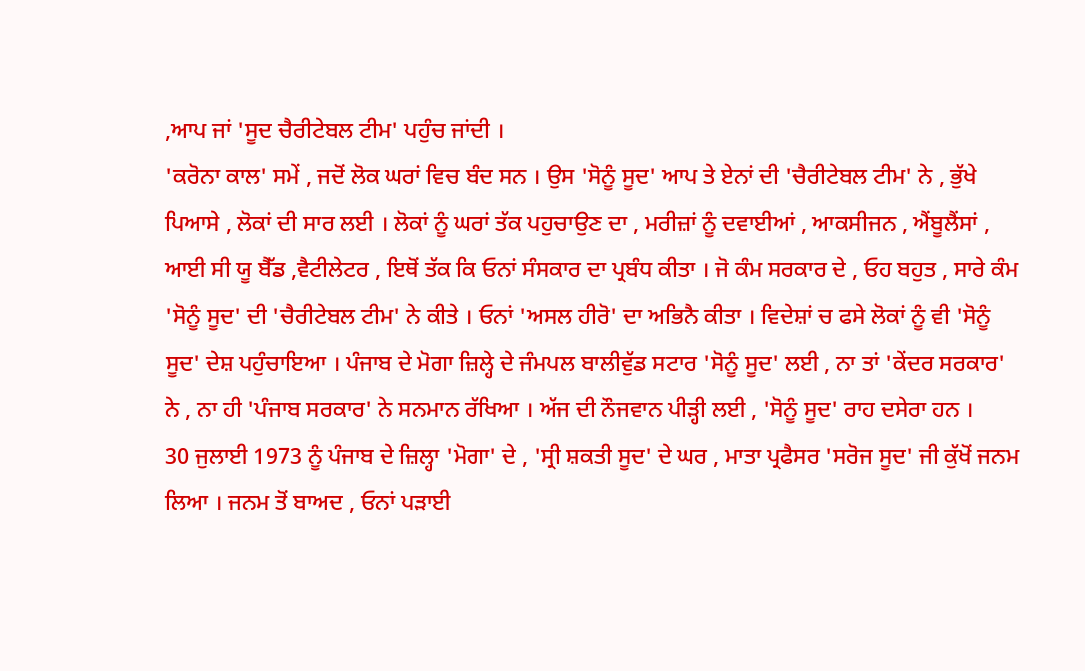,ਆਪ ਜਾਂ 'ਸੂਦ ਚੈਰੀਟੇਬਲ ਟੀਮ' ਪਹੁੰਚ ਜਾਂਦੀ ।
'ਕਰੋਨਾ ਕਾਲ' ਸਮੇਂ , ਜਦੋਂ ਲੋਕ ਘਰਾਂ ਵਿਚ ਬੰਦ ਸਨ । ਉਸ 'ਸੋਨੂੰ ਸੂਦ' ਆਪ ਤੇ ਏਨਾਂ ਦੀ 'ਚੈਰੀਟੇਬਲ ਟੀਮ' ਨੇ , ਭੁੱਖੇ ਪਿਆਸੇ , ਲੋਕਾਂ ਦੀ ਸਾਰ ਲਈ । ਲੋਕਾਂ ਨੂੰ ਘਰਾਂ ਤੱਕ ਪਹੁਚਾਉਣ ਦਾ , ਮਰੀਜ਼ਾਂ ਨੂੰ ਦਵਾਈਆਂ , ਆਕਸੀਜਨ , ਐਂਬੂਲੈਂਸਾਂ , ਆਈ ਸੀ ਯੂ ਬੈੱਡ ,ਵੈਟੀਲੇਟਰ , ਇਥੋਂ ਤੱਕ ਕਿ ਓਨਾਂ ਸੰਸਕਾਰ ਦਾ ਪ੍ਰਬੰਧ ਕੀਤਾ । ਜੋ ਕੰਮ ਸਰਕਾਰ ਦੇ , ਓਹ ਬਹੁਤ , ਸਾਰੇ ਕੰਮ 'ਸੋਨੂੰ ਸੂਦ' ਦੀ 'ਚੈਰੀਟੇਬਲ ਟੀਮ' ਨੇ ਕੀਤੇ । ਓਨਾਂ 'ਅਸਲ ਹੀਰੋ' ਦਾ ਅਭਿਨੈ ਕੀਤਾ । ਵਿਦੇਸ਼ਾਂ ਚ ਫਸੇ ਲੋਕਾਂ ਨੂੰ ਵੀ 'ਸੋਨੂੰ ਸੂਦ' ਦੇਸ਼ ਪਹੁੰਚਾਇਆ । ਪੰਜਾਬ ਦੇ ਮੋਗਾ ਜ਼ਿਲ੍ਹੇ ਦੇ ਜੰਮਪਲ ਬਾਲੀਵੁੱਡ ਸਟਾਰ 'ਸੋਨੂੰ ਸੂਦ' ਲਈ , ਨਾ ਤਾਂ 'ਕੇਂਦਰ ਸਰਕਾਰ' ਨੇ , ਨਾ ਹੀ 'ਪੰਜਾਬ ਸਰਕਾਰ' ਨੇ ਸਨਮਾਨ ਰੱਖਿਆ । ਅੱਜ ਦੀ ਨੌਜਵਾਨ ਪੀੜ੍ਹੀ ਲਈ , 'ਸੋਨੂੰ ਸੂਦ' ਰਾਹ ਦਸੇਰਾ ਹਨ ।
30 ਜੁਲਾਈ 1973 ਨੂੰ ਪੰਜਾਬ ਦੇ ਜ਼ਿਲ੍ਹਾ 'ਮੋਗਾ' ਦੇ , 'ਸ੍ਰੀ ਸ਼ਕਤੀ ਸੂਦ' ਦੇ ਘਰ , ਮਾਤਾ ਪ੍ਰਫੈਸਰ 'ਸਰੋਜ ਸੂਦ' ਜੀ ਕੁੱਖੋਂ ਜਨਮ ਲਿਆ । ਜਨਮ ਤੋਂ ਬਾਅਦ , ਓਨਾਂ ਪੜਾਈ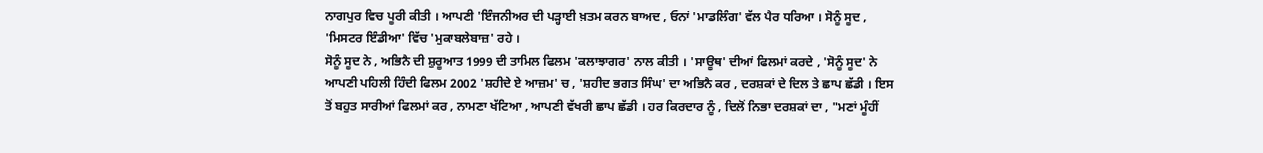ਨਾਗਪੁਰ ਵਿਚ ਪੂਰੀ ਕੀਤੀ । ਆਪਣੀ 'ਇੰਜਨੀਅਰ ਦੀ ਪੜ੍ਹਾਈ ਖ਼ਤਮ ਕਰਨ ਬਾਅਦ , ਓਨਾਂ 'ਮਾਡਲਿੰਗ' ਵੱਲ ਪੈਰ ਧਰਿਆ । ਸੋਨੂੰ ਸੂਦ , 'ਮਿਸਟਰ ਇੰਡੀਆ' ਵਿੱਚ 'ਮੁਕਾਬਲੇਬਾਜ਼' ਰਹੇ ।
ਸੋਨੂੰ ਸੂਦ ਨੇ , ਅਭਿਨੈ ਦੀ ਸ਼ੁਰੂਆਤ 1999 ਦੀ ਤਾਮਿਲ ਫਿਲਮ 'ਕਲਾਝਾਗਰ' ਨਾਲ ਕੀਤੀ । 'ਸਾਊਥ' ਦੀਆਂ ਫਿਲਮਾਂ ਕਰਦੇ , 'ਸੋਨੂੰ ਸੂਦ' ਨੇ ਆਪਣੀ ਪਹਿਲੀ ਹਿੰਦੀ ਫਿਲਮ 2002 'ਸ਼ਹੀਦੇ ਏ ਆਜ਼ਮ' ਚ , 'ਸ਼ਹੀਦ ਭਗਤ ਸਿੰਘ' ਦਾ ਅਭਿਨੈ ਕਰ , ਦਰਸ਼ਕਾਂ ਦੇ ਦਿਲ ਤੇ ਛਾਪ ਛੱਡੀ । ਇਸ ਤੋਂ ਬਹੁਤ ਸਾਰੀਆਂ ਫਿਲਮਾਂ ਕਰ , ਨਾਮਣਾ ਖੱਟਿਆ , ਆਪਣੀ ਵੱਖਰੀ ਛਾਪ ਛੱਡੀ । ਹਰ ਕਿਰਦਾਰ ਨੂੰ , ਦਿਲੋਂ ਨਿਭਾ ਦਰਸ਼ਕਾਂ ਦਾ , "ਮਣਾਂ ਮੂੰਹੀਂ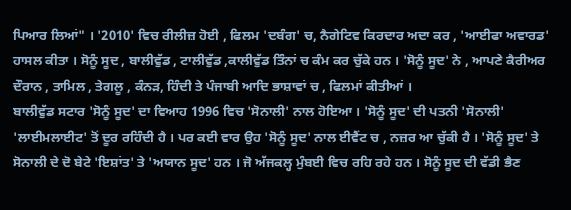ਪਿਆਰ ਲਿਆਂ" । '2010' ਵਿਚ ਰੀਲੀਜ਼ ਹੋਈ , ਫਿਲਮ 'ਦਬੰਗ' ਚ, ਨੈਗੇਟਿਵ ਕਿਰਦਾਰ ਅਦਾ ਕਰ , 'ਆਈਫਾ ਅਵਾਰਡ' ਹਾਸਲ ਕੀਤਾ । ਸੋਨੂੰ ਸੂਦ , ਬਾਲੀਵੁੱਡ , ਟਾਲੀਵੁੱਡ ,ਕਾਲੀਵੁੱਡ ਤਿੰਨਾਂ ਚ ਕੰਮ ਕਰ ਚੁੱਕੇ ਹਨ । 'ਸੋਨੂੰ ਸੂਦ' ਨੇ , ਆਪਣੇ ਕੈਰੀਅਰ ਦੌਰਾਨ , ਤਾਮਿਲ , ਤੇਗਲੂ , ਕੰਨੜ, ਹਿੰਦੀ ਤੇ ਪੰਜਾਬੀ ਆਦਿ ਭਾਸ਼ਾਵਾਂ ਚ , ਫਿਲਮਾਂ ਕੀਤੀਆਂ ।
ਬਾਲੀਵੁੱਡ ਸਟਾਰ 'ਸੋਨੂੰ ਸੂਦ' ਦਾ ਵਿਆਹ 1996 ਵਿਚ 'ਸੋਨਾਲੀ' ਨਾਲ ਹੋਇਆ । 'ਸੋਨੂੰ ਸੂਦ' ਦੀ ਪਤਨੀ 'ਸੋਨਾਲੀ' 'ਲਾਈਮਲਾਈਟ' ਤੋਂ ਦੂਰ ਰਹਿੰਦੀ ਹੈ । ਪਰ ਕਈ ਵਾਰ ਉਹ 'ਸੋਨੂੰ ਸੂਦ' ਨਾਲ ਈਵੈਂਟ ਚ , ਨਜ਼ਰ ਆ ਚੁੱਕੀ ਹੈ । 'ਸੋਨੂੰ ਸੂਦ' ਤੇ ਸੋਨਾਲੀ ਦੇ ਦੋ ਬੇਟੇ 'ਇਸ਼ਾਂਤ' ਤੇ 'ਅਯਾਨ ਸੂਦ' ਹਨ । ਜੋ ਅੱਜਕਲ੍ਹ ਮੁੰਬਈ ਵਿਚ ਰਹਿ ਰਹੇ ਹਨ । ਸੋਨੂੰ ਸੂਦ ਦੀ ਵੱਡੀ ਭੈਣ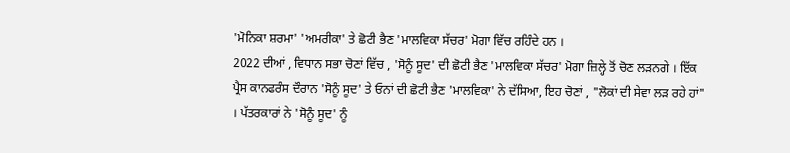'ਮੋਨਿਕਾ ਸ਼ਰਮਾ' 'ਅਮਰੀਕਾ' ਤੇ ਛੋਟੀ ਭੈਣ 'ਮਾਲਵਿਕਾ ਸੱਚਰ' ਮੋਗਾ ਵਿੱਚ ਰਹਿੰਦੇ ਹਨ ।
2022 ਦੀਆਂ , ਵਿਧਾਨ ਸਭਾ ਚੋਣਾਂ ਵਿੱਚ , 'ਸੋਨੂੰ ਸੂਦ' ਦੀ ਛੋਟੀ ਭੈਣ 'ਮਾਲਵਿਕਾ ਸੱਚਰ' ਮੋਗਾ ਜ਼ਿਲ੍ਹੇ ਤੋਂ ਚੋਣ ਲੜਨਗੇ । ਇੱਕ ਪ੍ਰੈਸ ਕਾਨਫਰੰਸ ਦੌਰਾਨ 'ਸੋਨੂੰ ਸੂਦ' ਤੇ ਓਨਾਂ ਦੀ ਛੋਟੀ ਭੈਣ 'ਮਾਲਵਿਕਾ' ਨੇ ਦੱਸਿਆ, ਇਹ ਚੋਣਾਂ , "ਲੋਕਾਂ ਦੀ ਸੇਵਾ ਲੜ ਰਹੇ ਹਾਂ" । ਪੱਤਰਕਾਰਾਂ ਨੇ 'ਸੋਨੂੰ ਸੂਦ' ਨੂੰ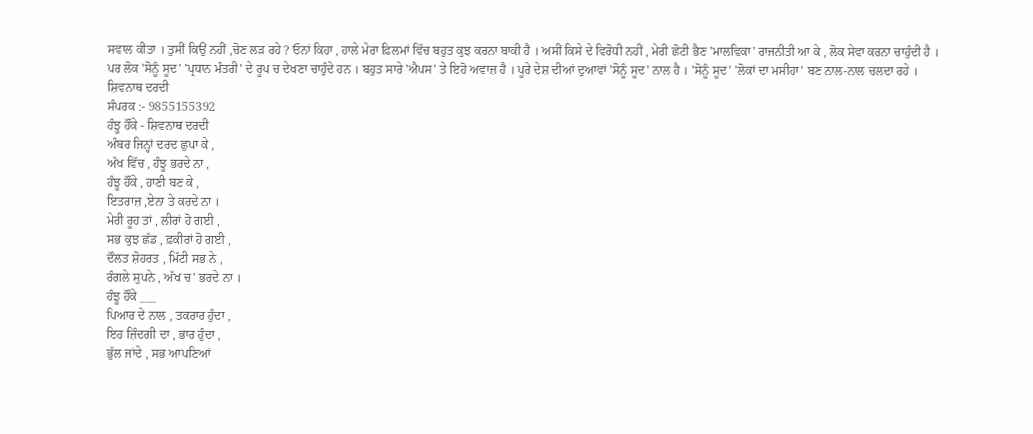ਸਵਾਲ ਕੀਤਾ । ਤੁਸੀਂ ਕਿਉਂ ਨਹੀਂ ,ਚੋਣ ਲੜ ਰਹੇ ? ਓਨਾਂ ਕਿਹਾ , ਹਾਲੇ ਮੇਰਾ ਫ਼ਿਲਮਾਂ ਵਿੱਚ ਬਹੁਤ ਕੁਝ ਕਰਨਾ ਬਾਕੀ ਹੈ । ਅਸੀਂ ਕਿਸੇ ਦੇ ਵਿਰੋਧੀ ਨਹੀਂ , ਮੇਰੀ ਛੋਟੀ ਭੈਣ 'ਮਾਲਵਿਕਾ' ਰਾਜਨੀਤੀ ਆ ਕੇ , ਲੋਕ ਸੇਵਾ ਕਰਨਾ ਚਾਹੁੰਦੀ ਹੈ ।
ਪਰ ਲੋਕ 'ਸੋਨੂੰ ਸੂਦ' 'ਪ੍ਰਧਾਨ ਮੰਤਰੀ' ਦੇ ਰੂਪ ਚ ਦੇਖਣਾ ਚਾਹੁੰਦੇ ਹਨ । ਬਹੁਤ ਸਾਰੇ 'ਐਪਸ' ਤੇ ਇਹੋ ਅਵਾਜ਼ ਹੈ । ਪੂਰੇ ਦੇਸ਼ ਦੀਆਂ ਦੁਆਵਾਂ 'ਸੋਨੂੰ ਸੂਦ' ਨਾਲ ਹੈ । 'ਸੋਨੂੰ ਸੂਦ' 'ਲੋਕਾਂ ਦਾ ਮਸੀਹਾ' ਬਣ ਨਾਲ-ਨਾਲ ਚਲਦਾ ਰਹੇ ।
ਸ਼ਿਵਨਾਥ ਦਰਦੀ
ਸੰਪਰਕ :- 9855155392
ਹੰਝੂ ਹੌਂਕੇ - ਸ਼ਿਵਨਾਥ ਦਰਦੀ
ਅੰਬਰ ਜਿਨ੍ਹਾਂ ਦਰਦ ਛੁਪਾ ਕੇ ,
ਅੱਖ ਵਿੱਚ , ਹੰਝੂ ਭਰਦੇ ਨਾ ,
ਹੰਝੂ ਹੌਂਕੇ , ਹਾਣੀ ਬਣ ਕੇ ,
ਇਤਰਾਜ਼ ,ਏਨਾ ਤੇ ਕਰਦੇ ਨਾ ।
ਮੇਰੀ ਰੂਹ ਤਾਂ , ਲੀਰਾਂ ਹੋ ਗਈ ,
ਸਭ ਕੁਝ ਛੱਡ , ਫ਼ਕੀਰਾਂ ਹੋ ਗਈ ,
ਦੌਲਤ ਸ਼ੋਹਰਤ , ਮਿੱਟੀ ਸਭ ਨੇ ,
ਰੰਗਲੇ ਸੁਪਨੇ , ਅੱਖ ਚ' ਭਰਦੇ ਨਾ ।
ਹੰਝੂ ਹੌਂਕੇ ___
ਪਿਆਰ ਦੇ ਨਾਲ , ਤਕਰਾਰ ਹੁੰਦਾ ,
ਇਹ ਜ਼ਿੰਦਗੀ ਦਾ , ਭਾਰ ਹੁੰਦਾ ,
ਭੁੱਲ ਜਾਂਦੇ , ਸਭ ਆਪਣਿਆਂ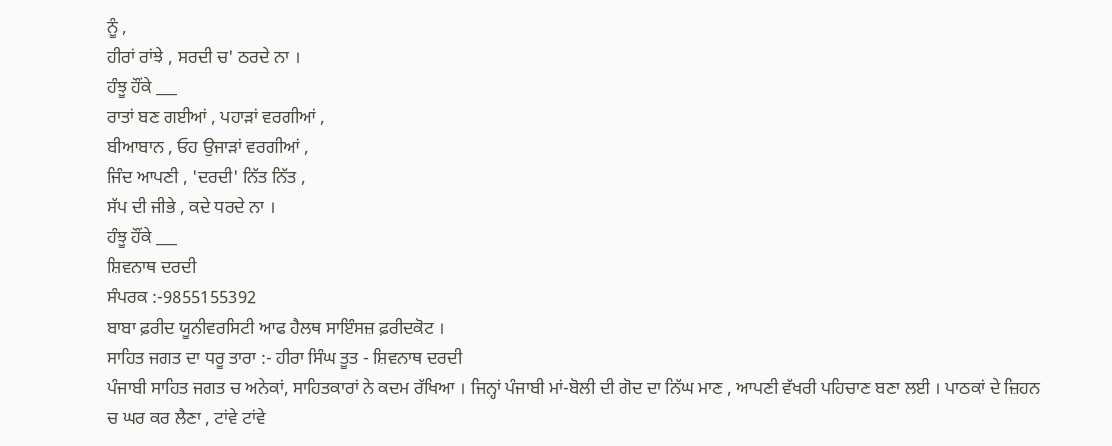ਨੂੰ ,
ਹੀਰਾਂ ਰਾਂਝੇ , ਸਰਦੀ ਚ' ਠਰਦੇ ਨਾ ।
ਹੰਝੂ ਹੌਂਕੇ ___
ਰਾਤਾਂ ਬਣ ਗਈਆਂ , ਪਹਾੜਾਂ ਵਰਗੀਆਂ ,
ਬੀਆਬਾਨ , ਓਹ ਉਜਾੜਾਂ ਵਰਗੀਆਂ ,
ਜਿੰਦ ਆਪਣੀ , 'ਦਰਦੀ' ਨਿੱਤ ਨਿੱਤ ,
ਸੱਪ ਦੀ ਜੀਭੇ , ਕਦੇ ਧਰਦੇ ਨਾ ।
ਹੰਝੂ ਹੌਂਕੇ ___
ਸ਼ਿਵਨਾਥ ਦਰਦੀ
ਸੰਪਰਕ :-9855155392
ਬਾਬਾ ਫ਼ਰੀਦ ਯੂਨੀਵਰਸਿਟੀ ਆਫ ਹੈਲਥ ਸਾਇੰਸਜ਼ ਫ਼ਰੀਦਕੋਟ ।
ਸਾਹਿਤ ਜਗਤ ਦਾ ਧਰੂ ਤਾਰਾ :- ਹੀਰਾ ਸਿੰਘ ਤੂਤ - ਸ਼ਿਵਨਾਥ ਦਰਦੀ
ਪੰਜਾਬੀ ਸਾਹਿਤ ਜਗਤ ਚ ਅਨੇਕਾਂ, ਸਾਹਿਤਕਾਰਾਂ ਨੇ ਕਦਮ ਰੱਖਿਆ । ਜਿਨ੍ਹਾਂ ਪੰਜਾਬੀ ਮਾਂ-ਬੋਲੀ ਦੀ ਗੋਦ ਦਾ ਨਿੱਘ ਮਾਣ , ਆਪਣੀ ਵੱਖਰੀ ਪਹਿਚਾਣ ਬਣਾ ਲਈ । ਪਾਠਕਾਂ ਦੇ ਜ਼ਿਹਨ ਚ ਘਰ ਕਰ ਲੈਣਾ , ਟਾਂਵੇ ਟਾਂਵੇ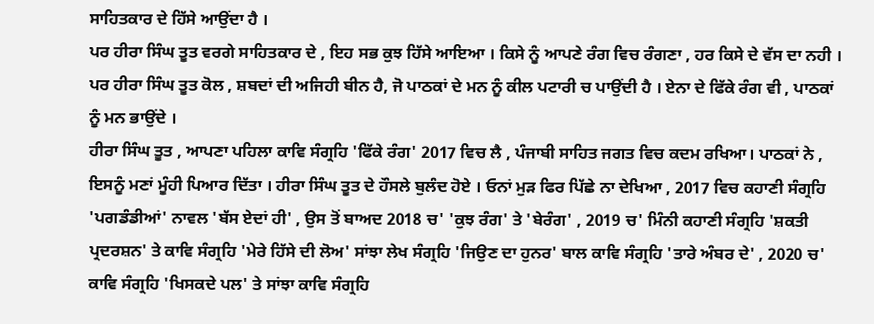ਸਾਹਿਤਕਾਰ ਦੇ ਹਿੱਸੇ ਆਉਂਦਾ ਹੈ ।
ਪਰ ਹੀਰਾ ਸਿੰਘ ਤੂਤ ਵਰਗੇ ਸਾਹਿਤਕਾਰ ਦੇ , ਇਹ ਸਭ ਕੁਝ ਹਿੱਸੇ ਆਇਆ । ਕਿਸੇ ਨੂੰ ਆਪਣੇ ਰੰਗ ਵਿਚ ਰੰਗਣਾ , ਹਰ ਕਿਸੇ ਦੇ ਵੱਸ ਦਾ ਨਹੀ । ਪਰ ਹੀਰਾ ਸਿੰਘ ਤੂਤ ਕੋਲ , ਸ਼ਬਦਾਂ ਦੀ ਅਜਿਹੀ ਬੀਨ ਹੈ, ਜੋ ਪਾਠਕਾਂ ਦੇ ਮਨ ਨੂੰ ਕੀਲ ਪਟਾਰੀ ਚ ਪਾਉਂਦੀ ਹੈ । ਏਨਾ ਦੇ ਫਿੱਕੇ ਰੰਗ ਵੀ , ਪਾਠਕਾਂ ਨੂੰ ਮਨ ਭਾਉਂਦੇ ।
ਹੀਰਾ ਸਿੰਘ ਤੂਤ , ਆਪਣਾ ਪਹਿਲਾ ਕਾਵਿ ਸੰਗ੍ਰਹਿ 'ਫਿੱਕੇ ਰੰਗ' 2017 ਵਿਚ ਲੈ , ਪੰਜਾਬੀ ਸਾਹਿਤ ਜਗਤ ਵਿਚ ਕਦਮ ਰਖਿਆ। ਪਾਠਕਾਂ ਨੇ , ਇਸਨੂੰ ਮਣਾਂ ਮੂੰਹੀ ਪਿਆਰ ਦਿੱਤਾ । ਹੀਰਾ ਸਿੰਘ ਤੂਤ ਦੇ ਹੌਸਲੇ ਬੁਲੰਦ ਹੋਏ । ਓਨਾਂ ਮੁੜ ਫਿਰ ਪਿੱਛੇ ਨਾ ਦੇਖਿਆ , 2017 ਵਿਚ ਕਹਾਣੀ ਸੰਗ੍ਰਹਿ 'ਪਗਡੰਡੀਆਂ' ਨਾਵਲ 'ਬੱਸ ਏਦਾਂ ਹੀ' , ਉਸ ਤੋਂ ਬਾਅਦ 2018 ਚ' 'ਕੁਝ ਰੰਗ' ਤੇ 'ਬੇਰੰਗ' , 2019 ਚ' ਮਿੰਨੀ ਕਹਾਣੀ ਸੰਗ੍ਰਹਿ 'ਸ਼ਕਤੀ ਪ੍ਰਦਰਸ਼ਨ' ਤੇ ਕਾਵਿ ਸੰਗ੍ਰਹਿ 'ਮੇਰੇ ਹਿੱਸੇ ਦੀ ਲੋਅ' ਸਾਂਝਾ ਲੇਖ ਸੰਗ੍ਰਹਿ 'ਜਿਉਣ ਦਾ ਹੁਨਰ' ਬਾਲ ਕਾਵਿ ਸੰਗ੍ਰਹਿ 'ਤਾਰੇ ਅੰਬਰ ਦੇ' , 2020 ਚ' ਕਾਵਿ ਸੰਗ੍ਰਹਿ 'ਖਿਸਕਦੇ ਪਲ' ਤੇ ਸਾਂਝਾ ਕਾਵਿ ਸੰਗ੍ਰਹਿ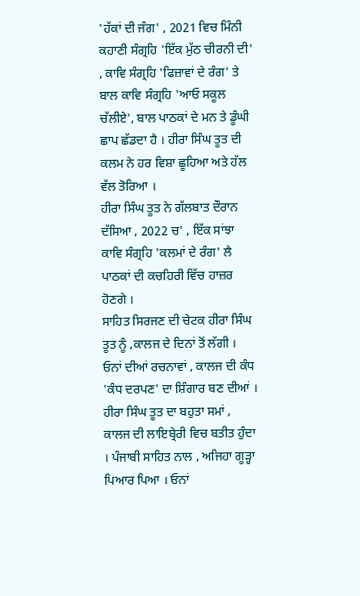'ਹੱਕਾਂ ਦੀ ਜੰਗ' , 2021 ਵਿਚ ਮਿੰਨੀ ਕਹਾਣੀ ਸੰਗ੍ਰਹਿ 'ਇੱਕ ਮੁੱਠ ਚੀਰਨੀ ਦੀ' , ਕਾਵਿ ਸੰਗ੍ਰਹਿ 'ਫਿਜ਼ਾਵਾਂ ਦੇ ਰੰਗ' ਤੇ ਬਾਲ ਕਾਵਿ ਸੰਗ੍ਰਹਿ 'ਆਓ ਸਕੂਲ ਚੱਲੀਏ', ਬਾਲ ਪਾਠਕਾਂ ਦੇ ਮਨ ਤੇ ਡੂੰਘੀ ਛਾਪ ਛੱਡਦਾ ਹੈ । ਹੀਰਾ ਸਿੰਘ ਤੂਤ ਦੀ ਕਲਮ ਨੇ ਹਰ ਵਿਸ਼ਾ ਛੂਹਿਆ ਅਤੇ ਹੱਲ ਵੱਲ ਤੋਰਿਆ ।
ਹੀਰਾ ਸਿੰਘ ਤੂਤ ਨੇ ਗੱਲਬਾਤ ਦੌਰਾਨ ਦੱਸਿਆ , 2022 ਚ' , ਇੱਕ ਸਾਂਝਾ ਕਾਵਿ ਸੰਗ੍ਰਹਿ 'ਕਲਮਾਂ ਦੇ ਰੰਗ' ਲੈ ਪਾਠਕਾਂ ਦੀ ਕਚਹਿਰੀ ਵਿੱਚ ਹਾਜ਼ਰ ਹੋਣਗੇ ।
ਸਾਹਿਤ ਸਿਰਜਣ ਦੀ ਚੇਟਕ ਹੀਰਾ ਸਿੰਘ ਤੂਤ ਨੂੰ ,ਕਾਲਜ ਦੇ ਦਿਨਾਂ ਤੋਂ ਲੱਗੀ । ਓਨਾਂ ਦੀਆਂ ਰਚਨਾਵਾਂ , ਕਾਲਜ ਦੀ ਕੰਧ 'ਕੰਧ ਦਰਪਣ' ਦਾ ਸ਼ਿੰਗਾਰ ਬਣ ਦੀਆਂ । ਹੀਰਾ ਸਿੰਘ ਤੂਤ ਦਾ ਬਹੁਤਾ ਸਮਾਂ , ਕਾਲਜ ਦੀ ਲਾਇਬ੍ਰੇਰੀ ਵਿਚ ਬਤੀਤ ਹੁੰਦਾ । ਪੰਜਾਬੀ ਸਾਹਿਤ ਨਾਲ , ਅਜਿਹਾ ਗੂੜ੍ਹਾ ਪਿਆਰ ਪਿਆ । ਓਨਾਂ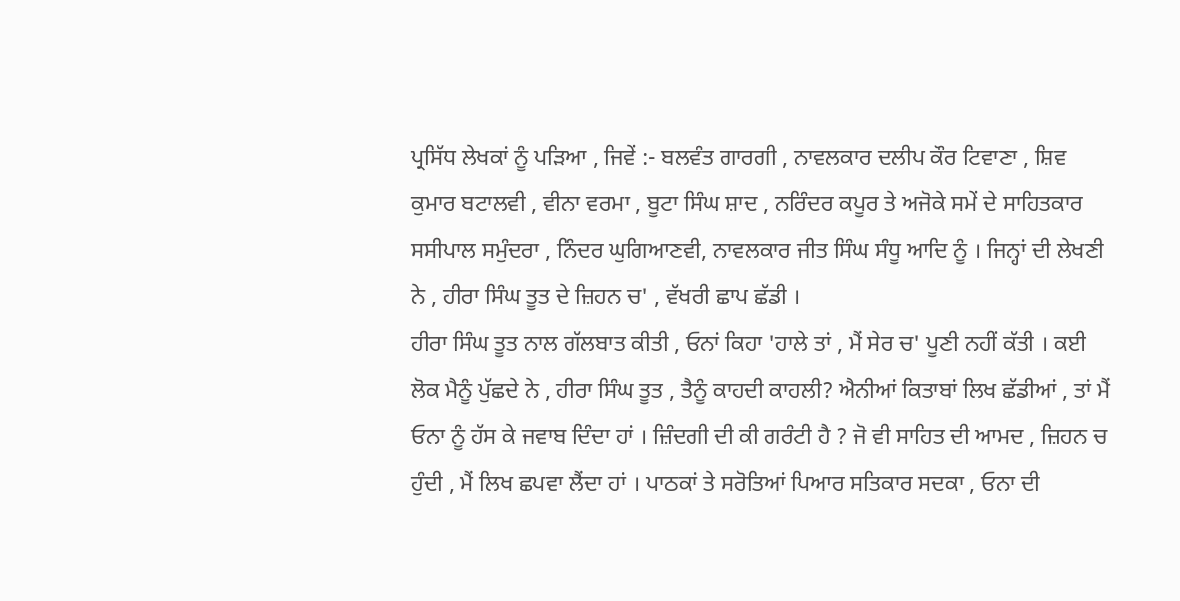ਪ੍ਰਸਿੱਧ ਲੇਖਕਾਂ ਨੂੰ ਪੜਿਆ , ਜਿਵੇਂ :- ਬਲਵੰਤ ਗਾਰਗੀ , ਨਾਵਲਕਾਰ ਦਲੀਪ ਕੌਰ ਟਿਵਾਣਾ , ਸ਼ਿਵ ਕੁਮਾਰ ਬਟਾਲਵੀ , ਵੀਨਾ ਵਰਮਾ , ਬੂਟਾ ਸਿੰਘ ਸ਼ਾਦ , ਨਰਿੰਦਰ ਕਪੂਰ ਤੇ ਅਜੋਕੇ ਸਮੇਂ ਦੇ ਸਾਹਿਤਕਾਰ ਸਸੀਪਾਲ ਸਮੁੰਦਰਾ , ਨਿੰਦਰ ਘੁਗਿਆਣਵੀ, ਨਾਵਲਕਾਰ ਜੀਤ ਸਿੰਘ ਸੰਧੂ ਆਦਿ ਨੂੰ । ਜਿਨ੍ਹਾਂ ਦੀ ਲੇਖਣੀ ਨੇ , ਹੀਰਾ ਸਿੰਘ ਤੂਤ ਦੇ ਜ਼ਿਹਨ ਚ' , ਵੱਖਰੀ ਛਾਪ ਛੱਡੀ ।
ਹੀਰਾ ਸਿੰਘ ਤੂਤ ਨਾਲ ਗੱਲਬਾਤ ਕੀਤੀ , ਓਨਾਂ ਕਿਹਾ 'ਹਾਲੇ ਤਾਂ , ਮੈਂ ਸੇਰ ਚ' ਪੂਣੀ ਨਹੀਂ ਕੱਤੀ । ਕਈ ਲੋਕ ਮੈਨੂੰ ਪੁੱਛਦੇ ਨੇ , ਹੀਰਾ ਸਿੰਘ ਤੂਤ , ਤੈਨੂੰ ਕਾਹਦੀ ਕਾਹਲੀ? ਐਨੀਆਂ ਕਿਤਾਬਾਂ ਲਿਖ ਛੱਡੀਆਂ , ਤਾਂ ਮੈਂ ਓਨਾ ਨੂੰ ਹੱਸ ਕੇ ਜਵਾਬ ਦਿੰਦਾ ਹਾਂ । ਜ਼ਿੰਦਗੀ ਦੀ ਕੀ ਗਰੰਟੀ ਹੈ ? ਜੋ ਵੀ ਸਾਹਿਤ ਦੀ ਆਮਦ , ਜ਼ਿਹਨ ਚ ਹੁੰਦੀ , ਮੈਂ ਲਿਖ ਛਪਵਾ ਲੈਂਦਾ ਹਾਂ । ਪਾਠਕਾਂ ਤੇ ਸਰੋਤਿਆਂ ਪਿਆਰ ਸਤਿਕਾਰ ਸਦਕਾ , ਓਨਾ ਦੀ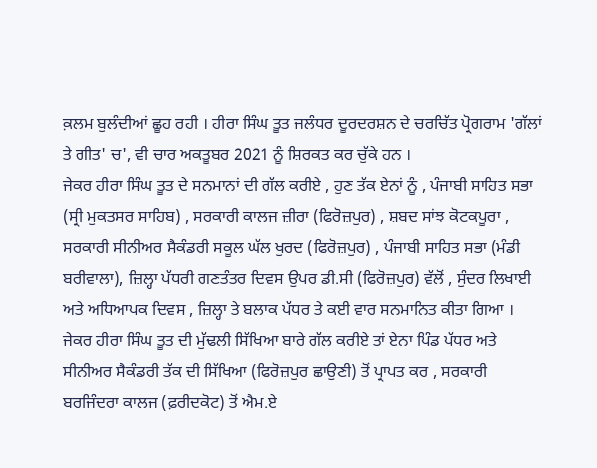ਕ਼ਲਮ ਬੁਲੰਦੀਆਂ ਛੂਹ ਰਹੀ । ਹੀਰਾ ਸਿੰਘ ਤੂਤ ਜਲੰਧਰ ਦੂਰਦਰਸ਼ਨ ਦੇ ਚਰਚਿੱਤ ਪ੍ਰੋਗਰਾਮ 'ਗੱਲਾਂ ਤੇ ਗੀਤ' ਚ', ਵੀ ਚਾਰ ਅਕਤੂਬਰ 2021 ਨੂੰ ਸ਼ਿਰਕਤ ਕਰ ਚੁੱਕੇ ਹਨ ।
ਜੇਕਰ ਹੀਰਾ ਸਿੰਘ ਤੂਤ ਦੇ ਸਨਮਾਨਾਂ ਦੀ ਗੱਲ ਕਰੀਏ , ਹੁਣ ਤੱਕ ਏਨਾਂ ਨੂੰ , ਪੰਜਾਬੀ ਸਾਹਿਤ ਸਭਾ (ਸ੍ਰੀ ਮੁਕਤਸਰ ਸਾਹਿਬ) , ਸਰਕਾਰੀ ਕਾਲਜ ਜ਼ੀਰਾ (ਫਿਰੋਜ਼ਪੁਰ) , ਸ਼ਬਦ ਸਾਂਝ ਕੋਟਕਪੂਰਾ , ਸਰਕਾਰੀ ਸੀਨੀਅਰ ਸੈਕੰਡਰੀ ਸਕੂਲ ਘੱਲ ਖੁਰਦ (ਫਿਰੋਜ਼ਪੁਰ) , ਪੰਜਾਬੀ ਸਾਹਿਤ ਸਭਾ (ਮੰਡੀ ਬਰੀਵਾਲਾ), ਜ਼ਿਲ੍ਹਾ ਪੱਧਰੀ ਗਣਤੰਤਰ ਦਿਵਸ ਉਪਰ ਡੀ.ਸੀ (ਫਿਰੋਜ਼ਪੁਰ) ਵੱਲੋਂ , ਸੁੰਦਰ ਲਿਖਾਈ ਅਤੇ ਅਧਿਆਪਕ ਦਿਵਸ , ਜ਼ਿਲ੍ਹਾ ਤੇ ਬਲਾਕ ਪੱਧਰ ਤੇ ਕਈ ਵਾਰ ਸਨਮਾਨਿਤ ਕੀਤਾ ਗਿਆ ।
ਜੇਕਰ ਹੀਰਾ ਸਿੰਘ ਤੂਤ ਦੀ ਮੁੱਢਲੀ ਸਿੱਖਿਆ ਬਾਰੇ ਗੱਲ ਕਰੀਏ ਤਾਂ ਏਨਾ ਪਿੰਡ ਪੱਧਰ ਅਤੇ ਸੀਨੀਅਰ ਸੈਕੰਡਰੀ ਤੱਕ ਦੀ ਸਿੱਖਿਆ (ਫਿਰੋਜ਼ਪੁਰ ਛਾਉਣੀ) ਤੋਂ ਪ੍ਰਾਪਤ ਕਰ , ਸਰਕਾਰੀ ਬਰਜਿੰਦਰਾ ਕਾਲਜ (ਫ਼ਰੀਦਕੋਟ) ਤੋਂ ਐਮ.ਏ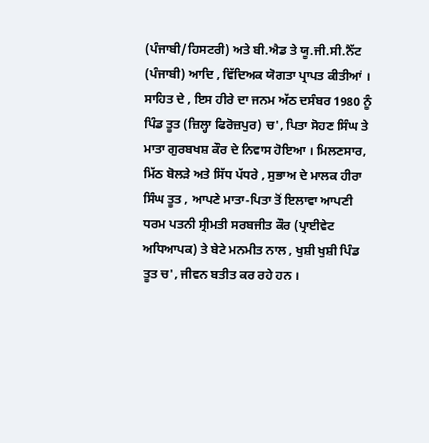(ਪੰਜਾਬੀ/ਹਿਸਟਰੀ) ਅਤੇ ਬੀ.ਐਡ ਤੇ ਯੂ.ਜੀ.ਸੀ.ਨੈੱਟ (ਪੰਜਾਬੀ) ਆਦਿ , ਵਿੱਦਿਅਕ ਯੋਗਤਾ ਪ੍ਰਾਪਤ ਕੀਤੀਆਂ ।
ਸਾਹਿਤ ਦੇ , ਇਸ ਹੀਰੇ ਦਾ ਜਨਮ ਅੱਠ ਦਸੰਬਰ 1980 ਨੂੰ ਪਿੰਡ ਤੂਤ (ਜ਼ਿਲ੍ਹਾ ਫਿਰੋਜ਼ਪੁਰ) ਚ', ਪਿਤਾ ਸੋਹਣ ਸਿੰਘ ਤੇ ਮਾਤਾ ਗੁਰਬਖਸ਼ ਕੌਰ ਦੇ ਨਿਵਾਸ ਹੋਇਆ । ਮਿਲਣਸਾਰ, ਮਿੱਠ ਬੋਲੜੇ ਅਤੇ ਸਿੱਧ ਪੱਧਰੇ , ਸੁਭਾਅ ਦੇ ਮਾਲਕ ਹੀਰਾ ਸਿੰਘ ਤੂਤ , ਆਪਣੇ ਮਾਤਾ-ਪਿਤਾ ਤੋਂ ਇਲਾਵਾ ਆਪਣੀ ਧਰਮ ਪਤਨੀ ਸ੍ਰੀਮਤੀ ਸਰਬਜੀਤ ਕੌਰ (ਪ੍ਰਾਈਵੇਟ ਅਧਿਆਪਕ) ਤੇ ਬੇਟੇ ਮਨਮੀਤ ਨਾਲ , ਖੁਸ਼ੀ ਖੁਸ਼ੀ ਪਿੰਡ ਤੂਤ ਚ', ਜੀਵਨ ਬਤੀਤ ਕਰ ਰਹੇ ਹਨ ।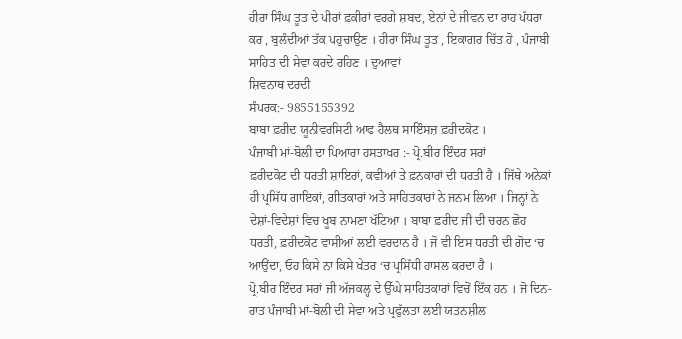ਹੀਰਾ ਸਿੰਘ ਤੂਤ ਦੇ ਪੀਰਾਂ ਫ਼ਕੀਰਾਂ ਵਰਗੇ ਸ਼ਬਦ, ਏਨਾਂ ਦੇ ਜੀਵਨ ਦਾ ਰਾਹ ਪੱਧਰਾ ਕਰ , ਬੁਲੰਦੀਆਂ ਤੱਕ ਪਹੁਚਾਉਣ । ਹੀਰਾ ਸਿੰਘ ਤੂਤ , ਇਕਾਗਰ ਚਿੱਤ ਹੋ , ਪੰਜਾਬੀ ਸਾਹਿਤ ਦੀ ਸੇਵਾ ਕਰਦੇ ਰਹਿਣ । ਦੁਆਵਾਂ
ਸ਼ਿਵਨਾਥ ਦਰਦੀ
ਸੰਪਰਕ:- 9855155392
ਬਾਬਾ ਫ਼ਰੀਦ ਯੂਨੀਵਰਸਿਟੀ ਆਫ ਹੈਲਥ ਸਾਇੰਸਜ਼ ਫ਼ਰੀਦਕੋਟ ।
ਪੰਜਾਬੀ ਮਾਂ-ਬੋਲੀ ਦਾ ਪਿਆਰਾ ਹਸਤਾਖਰ :- ਪ੍ਰੋ.ਬੀਰ ਇੰਦਰ ਸਰਾਂ
ਫ਼ਰੀਦਕੋਟ ਦੀ ਧਰਤੀ ਸ਼ਾਇਰਾਂ, ਕਵੀਆਂ ਤੇ ਫ਼ਨਕਾਰਾਂ ਦੀ ਧਰਤੀ ਹੈ । ਜਿੱਥੇ ਅਨੇਕਾਂ ਹੀ ਪ੍ਰਸਿੱਧ ਗਾਇਕਾਂ, ਗੀਤਕਾਰਾਂ ਅਤੇ ਸਾਹਿਤਕਾਰਾਂ ਨੇ ਜਨਮ ਲਿਆ । ਜਿਨ੍ਹਾਂ ਨੇ ਦੇਸ਼ਾਂ-ਵਿਦੇਸ਼ਾਂ ਵਿਚ ਖੂਬ ਨਾਮਣਾ ਖੱਟਿਆ । ਬਾਬਾ ਫ਼ਰੀਦ ਜੀ ਦੀ ਚਰਨ ਛੋਹ ਧਰਤੀ, ਫ਼ਰੀਦਕੋਟ ਵਾਸੀਆਂ ਲਈ ਵਰਦਾਨ ਹੈ । ਜੋ ਵੀ ਇਸ ਧਰਤੀ ਦੀ ਗੋਦ ‘ਚ ਆਉਂਦਾ, ਓਹ ਕਿਸੇ ਨਾ ਕਿਸੇ ਖੇਤਰ ‘ਚ ਪ੍ਰਸਿੱਧੀ ਹਾਸਲ ਕਰਦਾ ਹੈ ।
ਪ੍ਰੋ.ਬੀਰ ਇੰਦਰ ਸਰਾਂ ਜੀ ਅੱਜਕਲ੍ਹ ਦੇ ਉੱਘੇ ਸਾਹਿਤਕਾਰਾਂ ਵਿਚੋਂ ਇੱਕ ਹਨ । ਜੋ ਦਿਨ-ਰਾਤ ਪੰਜਾਬੀ ਮਾਂ-ਬੋਲੀ ਦੀ ਸੇਵਾ ਅਤੇ ਪ੍ਰਫੁੱਲਤਾ ਲਈ ਯਤਨਸ਼ੀਲ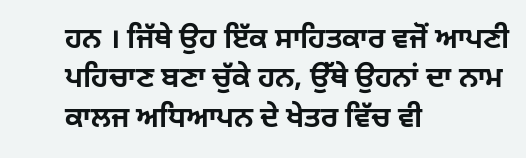ਹਨ । ਜਿੱਥੇ ਉਹ ਇੱਕ ਸਾਹਿਤਕਾਰ ਵਜੋਂ ਆਪਣੀ ਪਹਿਚਾਣ ਬਣਾ ਚੁੱਕੇ ਹਨ, ਉੱਥੇ ਉਹਨਾਂ ਦਾ ਨਾਮ ਕਾਲਜ ਅਧਿਆਪਨ ਦੇ ਖੇਤਰ ਵਿੱਚ ਵੀ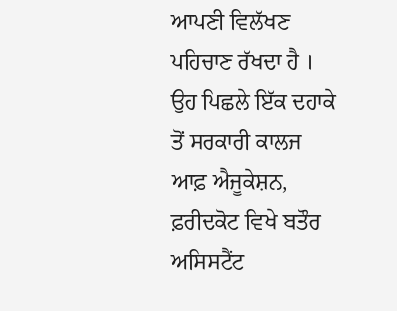ਆਪਣੀ ਵਿਲੱਖਣ ਪਹਿਚਾਣ ਰੱਖਦਾ ਹੈ । ਉਹ ਪਿਛਲੇ ਇੱਕ ਦਹਾਕੇ ਤੋਂ ਸਰਕਾਰੀ ਕਾਲਜ ਆਫ਼ ਐਜੂਕੇਸ਼ਨ, ਫ਼ਰੀਦਕੋਟ ਵਿਖੇ ਬਤੌਰ ਅਸਿਸਟੈਂਟ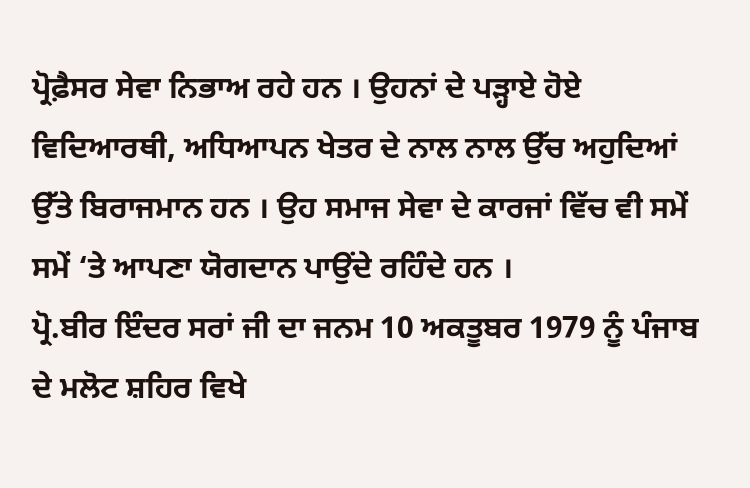ਪ੍ਰੋਫ਼ੈਸਰ ਸੇਵਾ ਨਿਭਾਅ ਰਹੇ ਹਨ । ਉਹਨਾਂ ਦੇ ਪੜ੍ਹਾਏ ਹੋਏ ਵਿਦਿਆਰਥੀ, ਅਧਿਆਪਨ ਖੇਤਰ ਦੇ ਨਾਲ ਨਾਲ ਉੱਚ ਅਹੁਦਿਆਂ ਉੱਤੇ ਬਿਰਾਜਮਾਨ ਹਨ । ਉਹ ਸਮਾਜ ਸੇਵਾ ਦੇ ਕਾਰਜਾਂ ਵਿੱਚ ਵੀ ਸਮੇਂ ਸਮੇਂ ‘ਤੇ ਆਪਣਾ ਯੋਗਦਾਨ ਪਾਉਂਦੇ ਰਹਿੰਦੇ ਹਨ ।
ਪ੍ਰੋ.ਬੀਰ ਇੰਦਰ ਸਰਾਂ ਜੀ ਦਾ ਜਨਮ 10 ਅਕਤੂਬਰ 1979 ਨੂੰ ਪੰਜਾਬ ਦੇ ਮਲੋਟ ਸ਼ਹਿਰ ਵਿਖੇ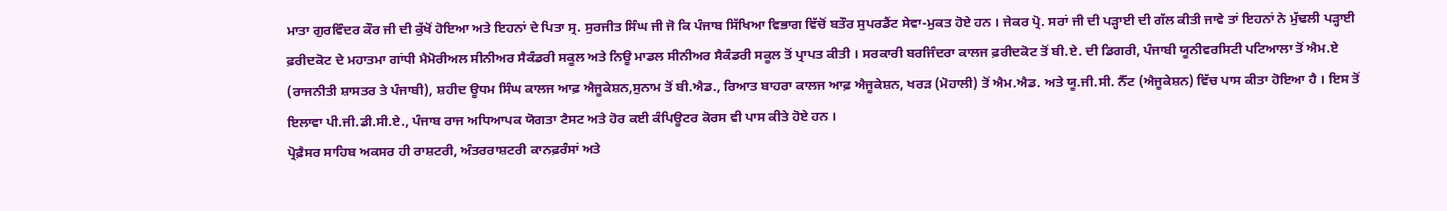ਮਾਤਾ ਗੁਰਵਿੰਦਰ ਕੌਰ ਜੀ ਦੀ ਕੁੱਖੋਂ ਹੋਇਆ ਅਤੇ ਇਹਨਾਂ ਦੇ ਪਿਤਾ ਸ੍ਰ. ਸੁਰਜੀਤ ਸਿੰਘ ਜੀ ਜੋ ਕਿ ਪੰਜਾਬ ਸਿੱਖਿਆ ਵਿਭਾਗ ਵਿੱਚੋਂ ਬਤੌਰ ਸੁਪਰਡੈਂਟ ਸੇਵਾ-ਮੁਕਤ ਹੋਏ ਹਨ । ਜੇਕਰ ਪ੍ਰੋ. ਸਰਾਂ ਜੀ ਦੀ ਪੜ੍ਹਾਈ ਦੀ ਗੱਲ ਕੀਤੀ ਜਾਵੇ ਤਾਂ ਇਹਨਾਂ ਨੇ ਮੁੱਢਲੀ ਪੜ੍ਹਾਈ ਫ਼ਰੀਦਕੋਟ ਦੇ ਮਹਾਤਮਾ ਗਾਂਧੀ ਮੈਮੋਰੀਅਲ ਸੀਨੀਅਰ ਸੈਕੰਡਰੀ ਸਕੂਲ ਅਤੇ ਨਿਊ ਮਾਡਲ ਸੀਨੀਅਰ ਸੈਕੰਡਰੀ ਸਕੂਲ ਤੋਂ ਪ੍ਰਾਪਤ ਕੀਤੀ । ਸਰਕਾਰੀ ਬਰਜਿੰਦਰਾ ਕਾਲਜ ਫ਼ਰੀਦਕੋਟ ਤੋਂ ਬੀ.ਏ. ਦੀ ਡਿਗਰੀ, ਪੰਜਾਬੀ ਯੂਨੀਵਰਸਿਟੀ ਪਟਿਆਲਾ ਤੋਂ ਐਮ.ਏ (ਰਾਜਨੀਤੀ ਸ਼ਾਸਤਰ ਤੇ ਪੰਜਾਬੀ), ਸ਼ਹੀਦ ਊਧਮ ਸਿੰਘ ਕਾਲਜ ਆਫ਼ ਐਜੂਕੇਸ਼ਨ,ਸੁਨਾਮ ਤੋਂ ਬੀ.ਐਡ., ਰਿਆਤ ਬਾਹਰਾ ਕਾਲਜ ਆਫ਼ ਐਜੂਕੇਸ਼ਨ, ਖਰੜ (ਮੋਹਾਲੀ) ਤੋਂ ਐਮ.ਐਡ. ਅਤੇ ਯੂ.ਜੀ.ਸੀ. ਨੈੱਟ (ਐਜੂਕੇਸ਼ਨ) ਵਿੱਚ ਪਾਸ ਕੀਤਾ ਹੋਇਆ ਹੈ । ਇਸ ਤੋਂ ਇਲਾਵਾ ਪੀ.ਜੀ.ਡੀ.ਸੀ.ਏ., ਪੰਜਾਬ ਰਾਜ ਅਧਿਆਪਕ ਯੋਗਤਾ ਟੈਸਟ ਅਤੇ ਹੋਰ ਕਈ ਕੰਪਿਊਟਰ ਕੋਰਸ ਵੀ ਪਾਸ ਕੀਤੇ ਹੋਏ ਹਨ ।
ਪ੍ਰੋਫ਼ੈਸਰ ਸਾਹਿਬ ਅਕਸਰ ਹੀ ਰਾਸ਼ਟਰੀ, ਅੰਤਰਰਾਸ਼ਟਰੀ ਕਾਨਫ਼ਰੰਸਾਂ ਅਤੇ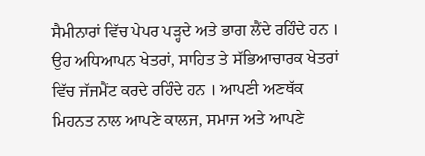ਸੈਮੀਨਾਰਾਂ ਵਿੱਚ ਪੇਪਰ ਪੜ੍ਹਦੇ ਅਤੇ ਭਾਗ ਲੈਂਦੇ ਰਹਿੰਦੇ ਹਨ । ਉਹ ਅਧਿਆਪਨ ਖੇਤਰਾਂ, ਸਾਹਿਤ ਤੇ ਸੱਭਿਆਚਾਰਕ ਖੇਤਰਾਂ ਵਿੱਚ ਜੱਜਮੈਂਟ ਕਰਦੇ ਰਹਿੰਦੇ ਹਨ । ਆਪਣੀ ਅਣਥੱਕ ਮਿਹਨਤ ਨਾਲ ਆਪਣੇ ਕਾਲਜ, ਸਮਾਜ ਅਤੇ ਆਪਣੇ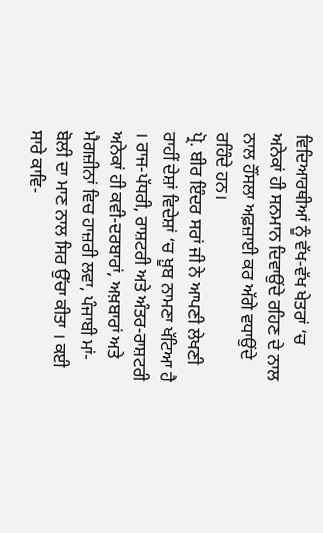ਵਿਦਿਆਰਥੀਆਂ ਨੂੰ ਵੱਖ-ਵੱਖ ਖੇਤਰਾਂ ‘ਚ ਅਨੇਕਾਂ ਹੀ ਸਨਮਾਨ ਦਿਵਾਉਂਦੇ ਰਹਿਣ ਦੇ ਨਾਲ ਨਾਲ ਹੌਂਸਲਾ ਅਫ਼ਜ਼ਾਈ ਕਰ ਅੱਗੇ ਵਧਾਉਂਦੇ ਰਹਿੰਦੇ ਹਨ।
ਪ੍ਰੋ. ਬੀਰ ਇੰਦਰ ਸਰਾਂ ਜੀ ਨੇ ਆਪਣੀ ਲੇਖਣੀ ਰਾਹੀਂ ਦੇਸ਼ਾਂ ਵਿਦੇਸ਼ਾਂ ‘ਚ ਖ਼ੂਬ ਨਾਮਣਾ ਖੱਟਿਆ ਹੈ । ਰਾਜ-ਪੱਧਰੀ, ਰਾਸ਼ਟਰੀ ਅਤੇ ਅੰਤਰ-ਰਾਸ਼ਟਰੀ ਅਨੇਕਾਂ ਹੀ ਕਵੀ-ਦਰਬਾਰਾਂ, ਅਖ਼ਬਾਰਾਂ ਅਤੇ ਮੈਗਜ਼ੀਨਾਂ ਵਿਚ ਹਾਜ਼ਰੀ ਲਵਾ, ਪੰਜਾਬੀ ਮਾਂ-ਬੋਲੀ ਦਾ ਮਾਣ ਨਾਲ ਸਿਰ ਉੱਚਾ ਕੀਤਾ । ਕਈ ਸਾਰੇ ਕਾਵਿ-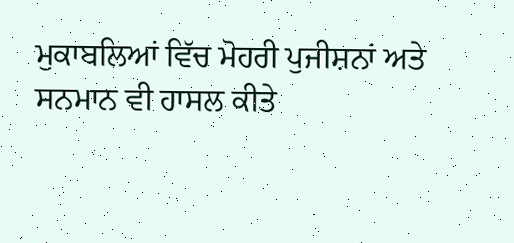ਮੁਕਾਬਲਿਆਂ ਵਿੱਚ ਮੋਹਰੀ ਪੁਜੀਸ਼ਨਾਂ ਅਤੇ ਸਨਮਾਨ ਵੀ ਹਾਸਲ ਕੀਤੇ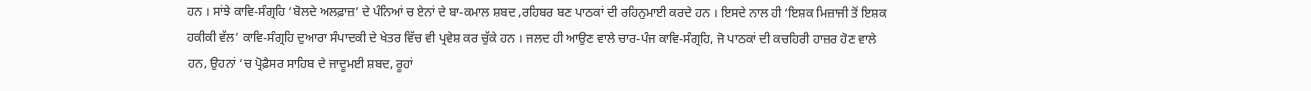ਹਨ । ਸਾਂਝੇ ਕਾਵਿ-ਸੰਗ੍ਰਹਿ ‘ਬੋਲਦੇ ਅਲਫ਼ਾਜ਼’ ਦੇ ਪੰਨਿਆਂ ਚ ਏਨਾਂ ਦੇ ਬਾ-ਕਮਾਲ ਸ਼ਬਦ ,ਰਹਿਬਰ ਬਣ ਪਾਠਕਾਂ ਦੀ ਰਹਿਨੁਮਾਈ ਕਰਦੇ ਹਨ । ਇਸਦੇ ਨਾਲ ਹੀ ‘ਇਸ਼ਕ ਮਿਜ਼ਾਜੀ ਤੋਂ ਇਸ਼ਕ ਹਕੀਕੀ ਵੱਲ’ ਕਾਵਿ-ਸੰਗ੍ਰਹਿ ਦੁਆਰਾ ਸੰਪਾਦਕੀ ਦੇ ਖੇਤਰ ਵਿੱਚ ਵੀ ਪ੍ਰਵੇਸ਼ ਕਰ ਚੁੱਕੇ ਹਨ । ਜਲਦ ਹੀ ਆਉਣ ਵਾਲੇ ਚਾਰ-ਪੰਜ ਕਾਵਿ-ਸੰਗ੍ਰਹਿ, ਜੋ ਪਾਠਕਾਂ ਦੀ ਕਚਹਿਰੀ ਹਾਜ਼ਰ ਹੋਣ ਵਾਲੇ ਹਨ, ਉਹਨਾਂ ‘ਚ ਪ੍ਰੋਫ਼ੈਸਰ ਸਾਹਿਬ ਦੇ ਜਾਦੂਮਈ ਸ਼ਬਦ, ਰੂਹਾਂ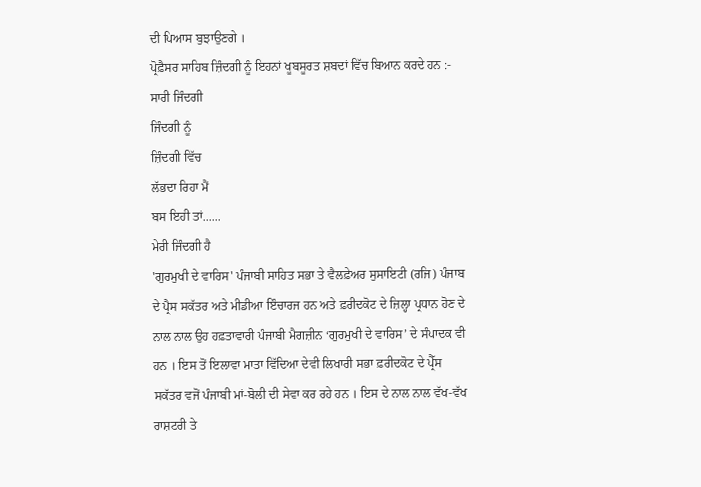ਦੀ ਪਿਆਸ ਬੁਝਾਉਣਗੇ ।
ਪ੍ਰੋਫ਼ੈਸਰ ਸਾਹਿਬ ਜ਼ਿੰਦਗੀ ਨੂੰ ਇਹਨਾਂ ਖੂਬਸੂਰਤ ਸ਼ਬਦਾਂ ਵਿੱਚ ਬਿਆਨ ਕਰਦੇ ਹਨ :-
ਸਾਰੀ ਜਿੰਦਗੀ
ਜਿੰਦਗੀ ਨੂੰ
ਜ਼ਿੰਦਗੀ ਵਿੱਚ
ਲੱਭਦਾ ਰਿਹਾ ਮੈਂ
ਬਸ ਇਹੀ ਤਾਂ......
ਮੇਰੀ ਜਿੰਦਗੀ ਹੈ
'ਗੁਰਮੁਖੀ ਦੇ ਵਾਰਿਸ' ਪੰਜਾਬੀ ਸਾਹਿਤ ਸਭਾ ਤੇ ਵੈਲਫ਼ੇਅਰ ਸੁਸਾਇਟੀ (ਰਜਿ) ਪੰਜਾਬ ਦੇ ਪ੍ਰੈਸ ਸਕੱਤਰ ਅਤੇ ਮੀਡੀਆ ਇੰਚਾਰਜ ਹਨ ਅਤੇ ਫ਼ਰੀਦਕੋਟ ਦੇ ਜ਼ਿਲ੍ਹਾ ਪ੍ਰਧਾਨ ਹੋਣ ਦੇ ਨਾਲ ਨਾਲ ਉਹ ਹਫ਼ਤਾਵਾਰੀ ਪੰਜਾਬੀ ਮੈਗਜ਼ੀਨ ‘ਗੁਰਮੁਖੀ ਦੇ ਵਾਰਿਸ’ ਦੇ ਸੰਪਾਦਕ ਵੀ ਹਨ । ਇਸ ਤੋਂ ਇਲਾਵਾ ਮਾਤਾ ਵਿੱਦਿਆ ਦੇਵੀ ਲਿਖਾਰੀ ਸਭਾ ਫ਼ਰੀਦਕੋਟ ਦੇ ਪ੍ਰੈੱਸ ਸਕੱਤਰ ਵਜੋਂ ਪੰਜਾਬੀ ਮਾਂ-ਬੋਲੀ ਦੀ ਸੇਵਾ ਕਰ ਰਹੇ ਹਨ । ਇਸ ਦੇ ਨਾਲ ਨਾਲ ਵੱਖ-ਵੱਖ ਰਾਸ਼ਟਰੀ ਤੇ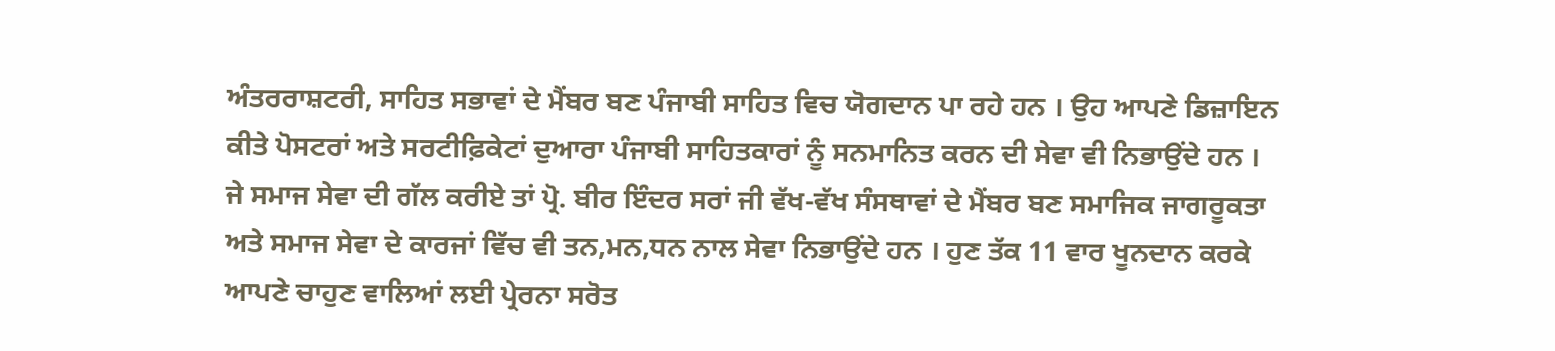ਅੰਤਰਰਾਸ਼ਟਰੀ, ਸਾਹਿਤ ਸਭਾਵਾਂ ਦੇ ਮੈਂਬਰ ਬਣ ਪੰਜਾਬੀ ਸਾਹਿਤ ਵਿਚ ਯੋਗਦਾਨ ਪਾ ਰਹੇ ਹਨ । ਉਹ ਆਪਣੇ ਡਿਜ਼ਾਇਨ ਕੀਤੇ ਪੋਸਟਰਾਂ ਅਤੇ ਸਰਟੀਫ਼ਿਕੇਟਾਂ ਦੁਆਰਾ ਪੰਜਾਬੀ ਸਾਹਿਤਕਾਰਾਂ ਨੂੰ ਸਨਮਾਨਿਤ ਕਰਨ ਦੀ ਸੇਵਾ ਵੀ ਨਿਭਾਉਂਦੇ ਹਨ ।
ਜੇ ਸਮਾਜ ਸੇਵਾ ਦੀ ਗੱਲ ਕਰੀਏ ਤਾਂ ਪ੍ਰੋ. ਬੀਰ ਇੰਦਰ ਸਰਾਂ ਜੀ ਵੱਖ-ਵੱਖ ਸੰਸਥਾਵਾਂ ਦੇ ਮੈਂਬਰ ਬਣ ਸਮਾਜਿਕ ਜਾਗਰੂਕਤਾ ਅਤੇ ਸਮਾਜ ਸੇਵਾ ਦੇ ਕਾਰਜਾਂ ਵਿੱਚ ਵੀ ਤਨ,ਮਨ,ਧਨ ਨਾਲ ਸੇਵਾ ਨਿਭਾਉਂਦੇ ਹਨ । ਹੁਣ ਤੱਕ 11 ਵਾਰ ਖੂਨਦਾਨ ਕਰਕੇ ਆਪਣੇ ਚਾਹੁਣ ਵਾਲਿਆਂ ਲਈ ਪ੍ਰੇਰਨਾ ਸਰੋਤ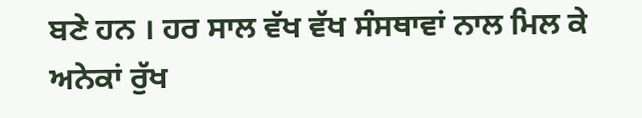ਬਣੇ ਹਨ । ਹਰ ਸਾਲ ਵੱਖ ਵੱਖ ਸੰਸਥਾਵਾਂ ਨਾਲ ਮਿਲ ਕੇ ਅਨੇਕਾਂ ਰੁੱਖ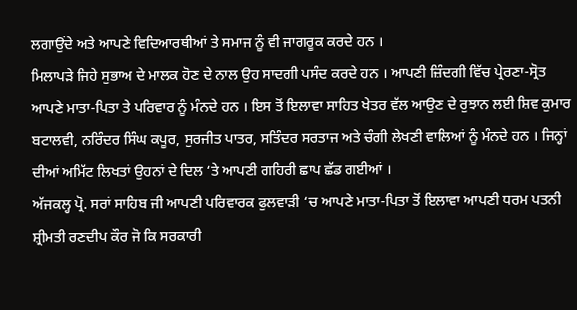ਲਗਾਉਂਦੇ ਅਤੇ ਆਪਣੇ ਵਿਦਿਆਰਥੀਆਂ ਤੇ ਸਮਾਜ ਨੂੰ ਵੀ ਜਾਗਰੂਕ ਕਰਦੇ ਹਨ ।
ਮਿਲਾਪੜੇ ਜਿਹੇ ਸੁਭਾਅ ਦੇ ਮਾਲਕ ਹੋਣ ਦੇ ਨਾਲ ਉਹ ਸਾਦਗੀ ਪਸੰਦ ਕਰਦੇ ਹਨ । ਆਪਣੀ ਜ਼ਿੰਦਗੀ ਵਿੱਚ ਪ੍ਰੇਰਣਾ-ਸ੍ਰੋਤ ਆਪਣੇ ਮਾਤਾ-ਪਿਤਾ ਤੇ ਪਰਿਵਾਰ ਨੂੰ ਮੰਨਦੇ ਹਨ । ਇਸ ਤੋਂ ਇਲਾਵਾ ਸਾਹਿਤ ਖੇਤਰ ਵੱਲ ਆਉਣ ਦੇ ਰੁਝਾਨ ਲਈ ਸ਼ਿਵ ਕੁਮਾਰ ਬਟਾਲਵੀ, ਨਰਿੰਦਰ ਸਿੰਘ ਕਪੂਰ, ਸੁਰਜੀਤ ਪਾਤਰ, ਸਤਿੰਦਰ ਸਰਤਾਜ ਅਤੇ ਚੰਗੀ ਲੇਖਣੀ ਵਾਲਿਆਂ ਨੂੰ ਮੰਨਦੇ ਹਨ । ਜਿਨ੍ਹਾਂ ਦੀਆਂ ਅਮਿੱਟ ਲਿਖਤਾਂ ਉਹਨਾਂ ਦੇ ਦਿਲ ‘ਤੇ ਆਪਣੀ ਗਹਿਰੀ ਛਾਪ ਛੱਡ ਗਈਆਂ ।
ਅੱਜਕਲ੍ਹ ਪ੍ਰੋ. ਸਰਾਂ ਸਾਹਿਬ ਜੀ ਆਪਣੀ ਪਰਿਵਾਰਕ ਫੁਲਵਾੜੀ ‘ਚ ਆਪਣੇ ਮਾਤਾ-ਪਿਤਾ ਤੋਂ ਇਲਾਵਾ ਆਪਣੀ ਧਰਮ ਪਤਨੀ ਸ਼੍ਰੀਮਤੀ ਰਣਦੀਪ ਕੌਰ ਜੋ ਕਿ ਸਰਕਾਰੀ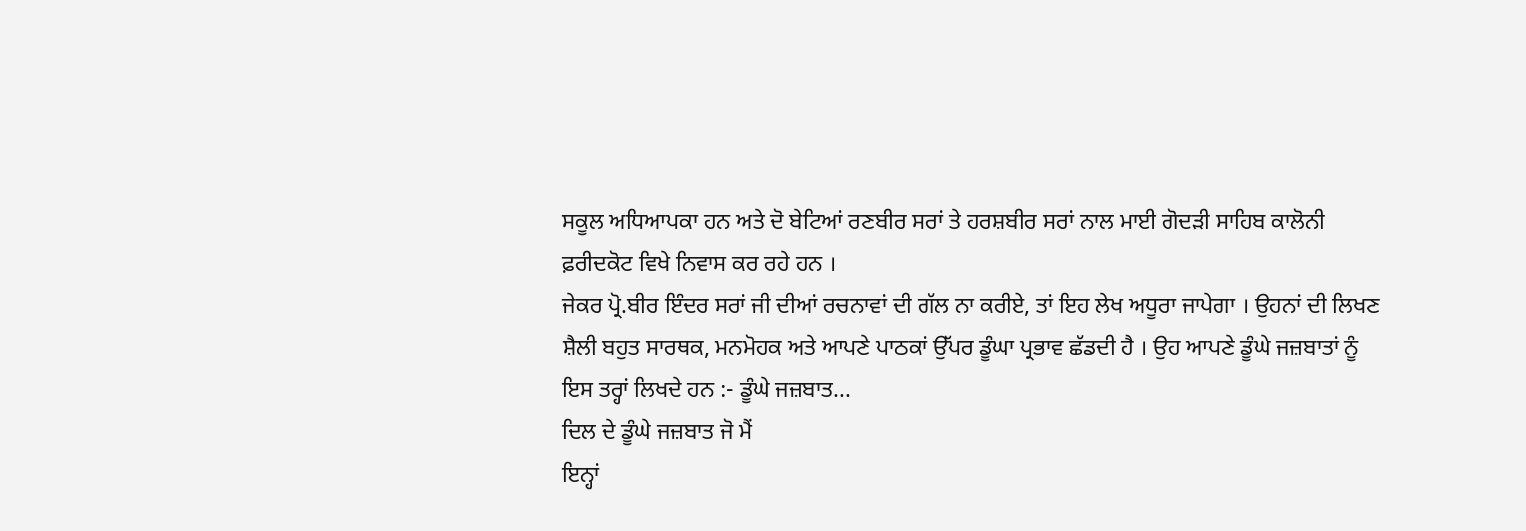ਸਕੂਲ ਅਧਿਆਪਕਾ ਹਨ ਅਤੇ ਦੋ ਬੇਟਿਆਂ ਰਣਬੀਰ ਸਰਾਂ ਤੇ ਹਰਸ਼ਬੀਰ ਸਰਾਂ ਨਾਲ ਮਾਈ ਗੋਦੜੀ ਸਾਹਿਬ ਕਾਲੋਨੀ ਫ਼ਰੀਦਕੋਟ ਵਿਖੇ ਨਿਵਾਸ ਕਰ ਰਹੇ ਹਨ ।
ਜੇਕਰ ਪ੍ਰੋ.ਬੀਰ ਇੰਦਰ ਸਰਾਂ ਜੀ ਦੀਆਂ ਰਚਨਾਵਾਂ ਦੀ ਗੱਲ ਨਾ ਕਰੀਏ, ਤਾਂ ਇਹ ਲੇਖ ਅਧੂਰਾ ਜਾਪੇਗਾ । ਉਹਨਾਂ ਦੀ ਲਿਖਣ ਸ਼ੈਲੀ ਬਹੁਤ ਸਾਰਥਕ, ਮਨਮੋਹਕ ਅਤੇ ਆਪਣੇ ਪਾਠਕਾਂ ਉੱਪਰ ਡੂੰਘਾ ਪ੍ਰਭਾਵ ਛੱਡਦੀ ਹੈ । ਉਹ ਆਪਣੇ ਡੂੰਘੇ ਜਜ਼ਬਾਤਾਂ ਨੂੰ ਇਸ ਤਰ੍ਹਾਂ ਲਿਖਦੇ ਹਨ :- ਡੂੰਘੇ ਜਜ਼ਬਾਤ...
ਦਿਲ ਦੇ ਡੂੰਘੇ ਜਜ਼ਬਾਤ ਜੋ ਮੈਂ
ਇਨ੍ਹਾਂ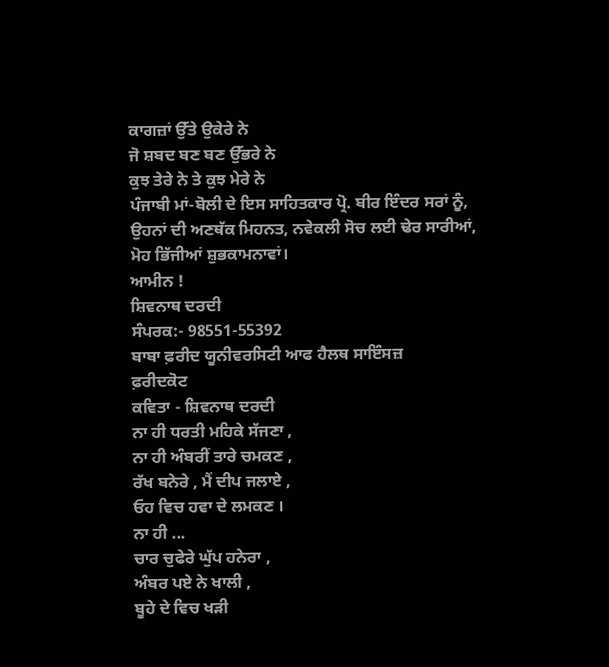ਕਾਗਜ਼ਾਂ ਉੱਤੇ ਉਕੇਰੇ ਨੇ
ਜੋ ਸ਼ਬਦ ਬਣ ਬਣ ਉੱਭਰੇ ਨੇ
ਕੁਝ ਤੇਰੇ ਨੇ ਤੇ ਕੁਝ ਮੇਰੇ ਨੇ
ਪੰਜਾਬੀ ਮਾਂ-ਬੋਲੀ ਦੇ ਇਸ ਸਾਹਿਤਕਾਰ ਪ੍ਰੋ. ਬੀਰ ਇੰਦਰ ਸਰਾਂ ਨੂੰ, ਉਹਨਾਂ ਦੀ ਅਣਥੱਕ ਮਿਹਨਤ, ਨਵੇਕਲੀ ਸੋਚ ਲਈ ਢੇਰ ਸਾਰੀਆਂ, ਮੋਹ ਭਿੱਜੀਆਂ ਸ਼ੁਭਕਾਮਨਾਵਾਂ।
ਆਮੀਨ !
ਸ਼ਿਵਨਾਥ ਦਰਦੀ
ਸੰਪਰਕ:- 98551-55392
ਬਾਬਾ ਫ਼ਰੀਦ ਯੂਨੀਵਰਸਿਟੀ ਆਫ ਹੈਲਥ ਸਾਇੰਸਜ਼
ਫ਼ਰੀਦਕੋਟ
ਕਵਿਤਾ - ਸ਼ਿਵਨਾਥ ਦਰਦੀ
ਨਾ ਹੀ ਧਰਤੀ ਮਹਿਕੇ ਸੱਜਣਾ ,
ਨਾ ਹੀ ਅੰਬਰੀਂ ਤਾਰੇ ਚਮਕਣ ,
ਰੱਖ ਬਨੇਰੇ , ਮੈਂ ਦੀਪ ਜਲਾਏ ,
ਓਹ ਵਿਚ ਹਵਾ ਦੇ ਲਮਕਣ ।
ਨਾ ਹੀ ...
ਚਾਰ ਚੁਫੇਰੇ ਘੁੱਪ ਹਨੇਰਾ ,
ਅੰਬਰ ਪਏ ਨੇ ਖਾਲੀ ,
ਬੂਹੇ ਦੇ ਵਿਚ ਖੜੀ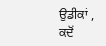ਉਡੀਕਾਂ ,
ਕਦੋਂ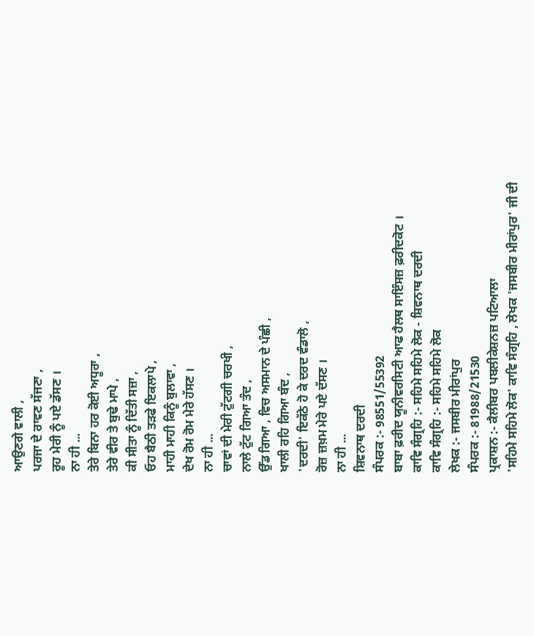ਆਉਣਗੇ ਵਾਲੀ ,
ਪਰਜਾ ਦੇ ਰਾਵਣ ਸੱਜਣਾ ,
ਰੂਹ ਮੇਰੀ ਨੂੰ ਪਏ ਡੱਸਣ ।
ਨਾ ਹੀ ...
ਤੇਰੇ ਬਿਨਾ ਹਰ ਕੋਈ ਅਧੂਰਾ ,
ਤੇਰੇ ਵੀਰ ਤੇ ਬੁਢੇ ਮਾਪੇ ,
ਕੀ ਸੀਤਾ ਨੂੰ ਦਿੱਤੀ ਸਜ਼ਾ ,
ਓਹ ਬੈਠੀ ਤੜਫੇ ਇਕਲਾਪੇ ,
ਮਾਹੀ ਮਾਹੀ ਕਿਨੂੰ ਬੁਲਾਵਾ ,
ਦੇਖ ਰੋਮ ਰੋਮ ਮੇਰੇ ਹੱਸਣ ।
ਨਾ ਹੀ ...
ਚਾਵਾਂ ਦੀ ਮੇਰੀ ਟੁੱਟਗੀ ਚਰਖੀ ,
ਨਾਲੇ ਟੁੱਟ ਗਿਆ ਤੰਦ ,
ਉੱਡ ਗਿਆ , ਵਿਚ ਅਸਮਾਨ ਦੇ ਪੰਛੀ ,
ਖਾਲੀ ਰਹਿ ਗਿਆ ਬੰਦ ,
'ਦਰਦੀ' ਇਕੱਠੇ ਹੋ ਕੇ ਦਰਦ ਵੰਡਾਲੋ ,
ਰੋਜ਼ ਜ਼ਖ਼ਮ ਮੇਰੇ ਪਏ ਦੱਸਣ ।
ਨਾ ਹੀ ...
ਸ਼ਿਵਨਾਥ ਦਰਦੀ
ਸੰਪਰਕ :- 98551/55392
ਬਾਬਾ ਫ਼ਰੀਦ ਯੂਨੀਵਰਸਿਟੀ ਆਫ ਹੈਲਥ ਸਾਇੰਸਜ਼ ਫ਼ਰੀਦਕੋਟ ।
ਕਾਵਿ ਸੰਗ੍ਰਹਿ :- ਸਹਿਮੇ ਸਹਿਮੇ ਲੋਕ - ਸ਼ਿਵਨਾਥ ਦਰਦੀ
ਕਾਵਿ ਸੰਗ੍ਰਹਿ :- ਸਹਿਮੇ ਸਹਿਮੇ ਲੋਕ
ਲੇਖਕ :- ਜਸਬੀਰ ਮੀਰਾਂਪੁਰ
ਸੰਪਰਕ :- 81988/21530
ਪ੍ਰਕਾਸ਼ਨ :- ਕੈਲੀਬਰ ਪਬਲੀਕੇਸ਼ਨਜ਼ ਪਟਿਆਲਾ
'ਸਹਿਮੇ ਸਹਿਮੇ ਲੋਕ' ਕਾਵਿ ਸੰਗ੍ਰਹਿ , ਲੇਖਕ 'ਜਸਬੀਰ ਮੀਰਾਂਪੁਰ' ਜੀ ਦੀ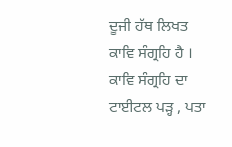ਦੂਜੀ ਹੱਥ ਲਿਖਤ ਕਾਵਿ ਸੰਗ੍ਰਹਿ ਹੈ । ਕਾਵਿ ਸੰਗ੍ਰਹਿ ਦਾ ਟਾਈਟਲ ਪੜ੍ਹ , ਪਤਾ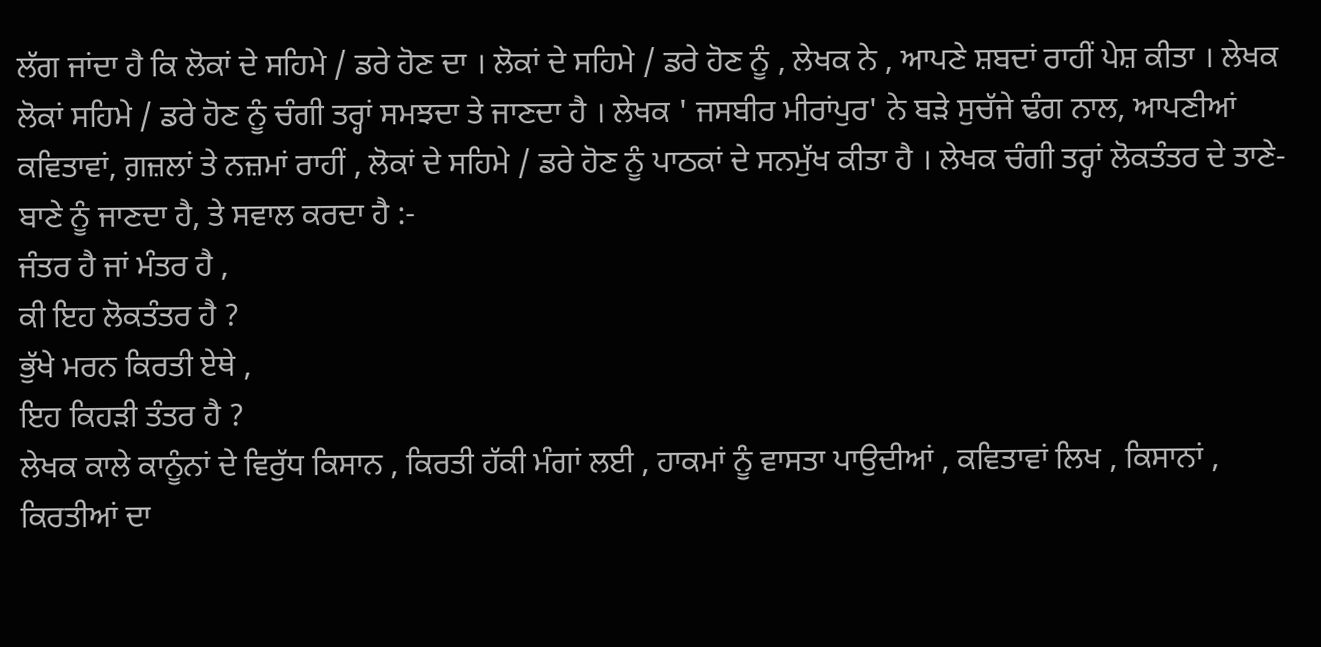ਲੱਗ ਜਾਂਦਾ ਹੈ ਕਿ ਲੋਕਾਂ ਦੇ ਸਹਿਮੇ / ਡਰੇ ਹੋਣ ਦਾ । ਲੋਕਾਂ ਦੇ ਸਹਿਮੇ / ਡਰੇ ਹੋਣ ਨੂੰ , ਲੇਖਕ ਨੇ , ਆਪਣੇ ਸ਼ਬਦਾਂ ਰਾਹੀਂ ਪੇਸ਼ ਕੀਤਾ । ਲੇਖਕ ਲੋਕਾਂ ਸਹਿਮੇ / ਡਰੇ ਹੋਣ ਨੂੰ ਚੰਗੀ ਤਰ੍ਹਾਂ ਸਮਝਦਾ ਤੇ ਜਾਣਦਾ ਹੈ । ਲੇਖਕ ' ਜਸਬੀਰ ਮੀਰਾਂਪੁਰ' ਨੇ ਬੜੇ ਸੁਚੱਜੇ ਢੰਗ ਨਾਲ, ਆਪਣੀਆਂ ਕਵਿਤਾਵਾਂ, ਗ਼ਜ਼ਲਾਂ ਤੇ ਨਜ਼ਮਾਂ ਰਾਹੀਂ , ਲੋਕਾਂ ਦੇ ਸਹਿਮੇ / ਡਰੇ ਹੋਣ ਨੂੰ ਪਾਠਕਾਂ ਦੇ ਸਨਮੁੱਖ ਕੀਤਾ ਹੈ । ਲੇਖਕ ਚੰਗੀ ਤਰ੍ਹਾਂ ਲੋਕਤੰਤਰ ਦੇ ਤਾਣੇ-ਬਾਣੇ ਨੂੰ ਜਾਣਦਾ ਹੈ, ਤੇ ਸਵਾਲ ਕਰਦਾ ਹੈ :-
ਜੰਤਰ ਹੈ ਜਾਂ ਮੰਤਰ ਹੈ ,
ਕੀ ਇਹ ਲੋਕਤੰਤਰ ਹੈ ?
ਭੁੱਖੇ ਮਰਨ ਕਿਰਤੀ ਏਥੇ ,
ਇਹ ਕਿਹੜੀ ਤੰਤਰ ਹੈ ?
ਲੇਖਕ ਕਾਲੇ ਕਾਨੂੰਨਾਂ ਦੇ ਵਿਰੁੱਧ ਕਿਸਾਨ , ਕਿਰਤੀ ਹੱਕੀ ਮੰਗਾਂ ਲਈ , ਹਾਕਮਾਂ ਨੂੰ ਵਾਸਤਾ ਪਾਉਦੀਆਂ , ਕਵਿਤਾਵਾਂ ਲਿਖ , ਕਿਸਾਨਾਂ , ਕਿਰਤੀਆਂ ਦਾ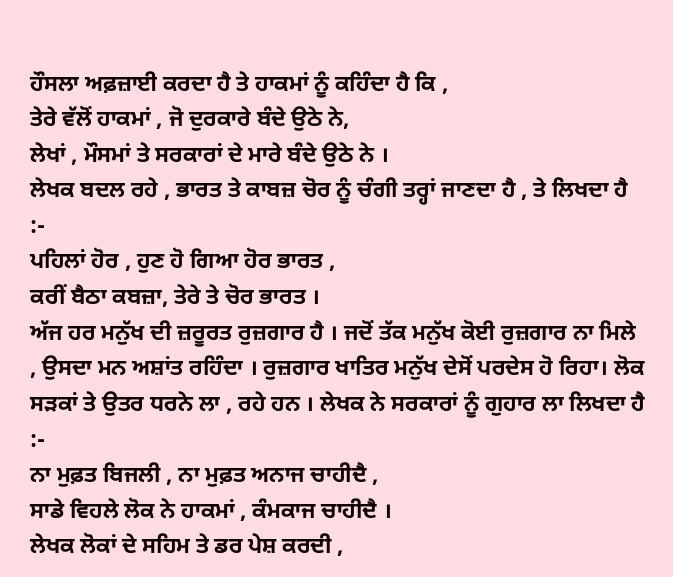ਹੌਸਲਾ ਅਫ਼ਜ਼ਾਈ ਕਰਦਾ ਹੈ ਤੇ ਹਾਕਮਾਂ ਨੂੰ ਕਹਿੰਦਾ ਹੈ ਕਿ ,
ਤੇਰੇ ਵੱਲੋਂ ਹਾਕਮਾਂ , ਜੋ ਦੁਰਕਾਰੇ ਬੰਦੇ ਉਠੇ ਨੇ,
ਲੇਖਾਂ , ਮੌਸਮਾਂ ਤੇ ਸਰਕਾਰਾਂ ਦੇ ਮਾਰੇ ਬੰਦੇ ਉਠੇ ਨੇ ।
ਲੇਖਕ ਬਦਲ ਰਹੇ , ਭਾਰਤ ਤੇ ਕਾਬਜ਼ ਚੋਰ ਨੂੰ ਚੰਗੀ ਤਰ੍ਹਾਂ ਜਾਣਦਾ ਹੈ , ਤੇ ਲਿਖਦਾ ਹੈ :-
ਪਹਿਲਾਂ ਹੋਰ , ਹੁਣ ਹੋ ਗਿਆ ਹੋਰ ਭਾਰਤ ,
ਕਰੀਂ ਬੈਠਾ ਕਬਜ਼ਾ, ਤੇਰੇ ਤੇ ਚੋਰ ਭਾਰਤ ।
ਅੱਜ ਹਰ ਮਨੁੱਖ ਦੀ ਜ਼ਰੂਰਤ ਰੁਜ਼ਗਾਰ ਹੈ । ਜਦੋਂ ਤੱਕ ਮਨੁੱਖ ਕੋਈ ਰੁਜ਼ਗਾਰ ਨਾ ਮਿਲੇ , ਉਸਦਾ ਮਨ ਅਸ਼ਾਂਤ ਰਹਿੰਦਾ । ਰੁਜ਼ਗਾਰ ਖਾਤਿਰ ਮਨੁੱਖ ਦੇਸੋਂ ਪਰਦੇਸ ਹੋ ਰਿਹਾ। ਲੋਕ ਸੜਕਾਂ ਤੇ ਉਤਰ ਧਰਨੇ ਲਾ , ਰਹੇ ਹਨ । ਲੇਖਕ ਨੇ ਸਰਕਾਰਾਂ ਨੂੰ ਗੁਹਾਰ ਲਾ ਲਿਖਦਾ ਹੈ :-
ਨਾ ਮੁਫ਼ਤ ਬਿਜਲੀ , ਨਾ ਮੁਫ਼ਤ ਅਨਾਜ ਚਾਹੀਦੈ ,
ਸਾਡੇ ਵਿਹਲੇ ਲੋਕ ਨੇ ਹਾਕਮਾਂ , ਕੰਮਕਾਜ ਚਾਹੀਦੈ ।
ਲੇਖਕ ਲੋਕਾਂ ਦੇ ਸਹਿਮ ਤੇ ਡਰ ਪੇਸ਼ ਕਰਦੀ ,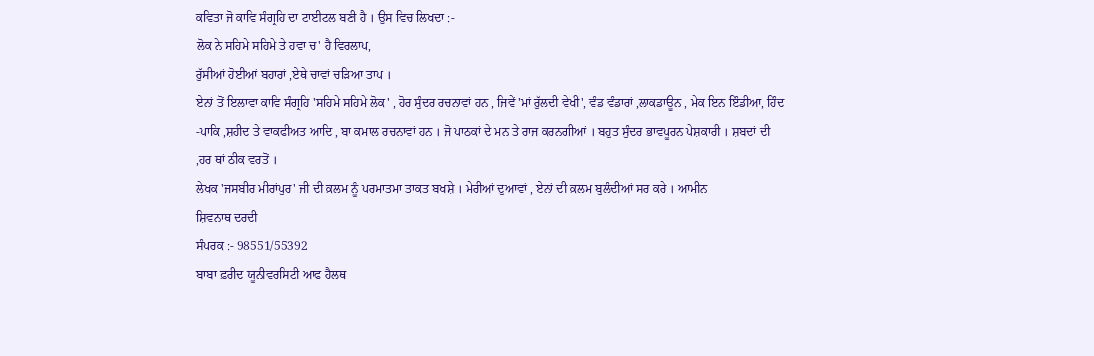ਕਵਿਤਾ ਜੋ ਕਾਵਿ ਸੰਗ੍ਰਹਿ ਦਾ ਟਾਈਟਲ ਬਣੀ ਹੈ । ਉਸ ਵਿਚ ਲਿਖਦਾ :-
ਲੋਕ ਨੇ ਸਹਿਮੇ ਸਹਿਮੇ ਤੇ ਹਵਾ ਚ' ਹੈ ਵਿਰਲਾਪ,
ਰੁੱਸੀਆਂ ਹੋਈਆਂ ਬਹਾਰਾਂ ,ਏਥੇ ਚਾਵਾਂ ਚੜਿਆ ਤਾਪ ।
ਏਨਾਂ ਤੋਂ ਇਲਾਵਾ ਕਾਵਿ ਸੰਗ੍ਰਹਿ 'ਸਹਿਮੇ ਸਹਿਮੇ ਲੋਕ' , ਹੋਰ ਸੁੰਦਰ ਰਚਨਾਵਾਂ ਹਨ , ਜਿਵੇਂ 'ਮਾਂ ਰੁੱਲਦੀ ਵੇਖੀ', ਵੰਡ ਵੰਡਾਰਾਂ ,ਲਾਕਡਾਊਨ , ਮੇਕ ਇਨ ਇੰਡੀਆ, ਹਿੰਦ -ਪਾਕਿ ,ਸ਼ਹੀਦ ਤੇ ਵਾਕਫੀਅਤ ਆਦਿ , ਬਾ ਕਮਾਲ ਰਚਨਾਵਾਂ ਹਨ । ਜੋ ਪਾਠਕਾਂ ਦੇ ਮਨ ਤੇ ਰਾਜ ਕਰਨਗੀਆਂ । ਬਹੁਤ ਸੁੰਦਰ ਭਾਵਪੂਰਨ ਪੇਸ਼ਕਾਰੀ । ਸ਼ਬਦਾਂ ਦੀ ,ਹਰ ਥਾਂ ਠੀਕ ਵਰਤੋਂ ।
ਲੇਖਕ 'ਜਸਬੀਰ ਮੀਰਾਂਪੁਰ' ਜੀ ਦੀ ਕ਼ਲਮ ਨੂੰ ਪਰਮਾਤਮਾ ਤਾਕਤ ਬਖਸ਼ੇ । ਮੇਰੀਆਂ ਦੁਆਵਾਂ , ਏਨਾਂ ਦੀ ਕ਼ਲਮ ਬੁਲੰਦੀਆਂ ਸਰ ਕਰੇ । ਆਮੀਨ
ਸ਼ਿਵਨਾਥ ਦਰਦੀ
ਸੰਪਰਕ :- 98551/55392
ਬਾਬਾ ਫ਼ਰੀਦ ਯੂਨੀਵਰਸਿਟੀ ਆਫ ਹੈਲਥ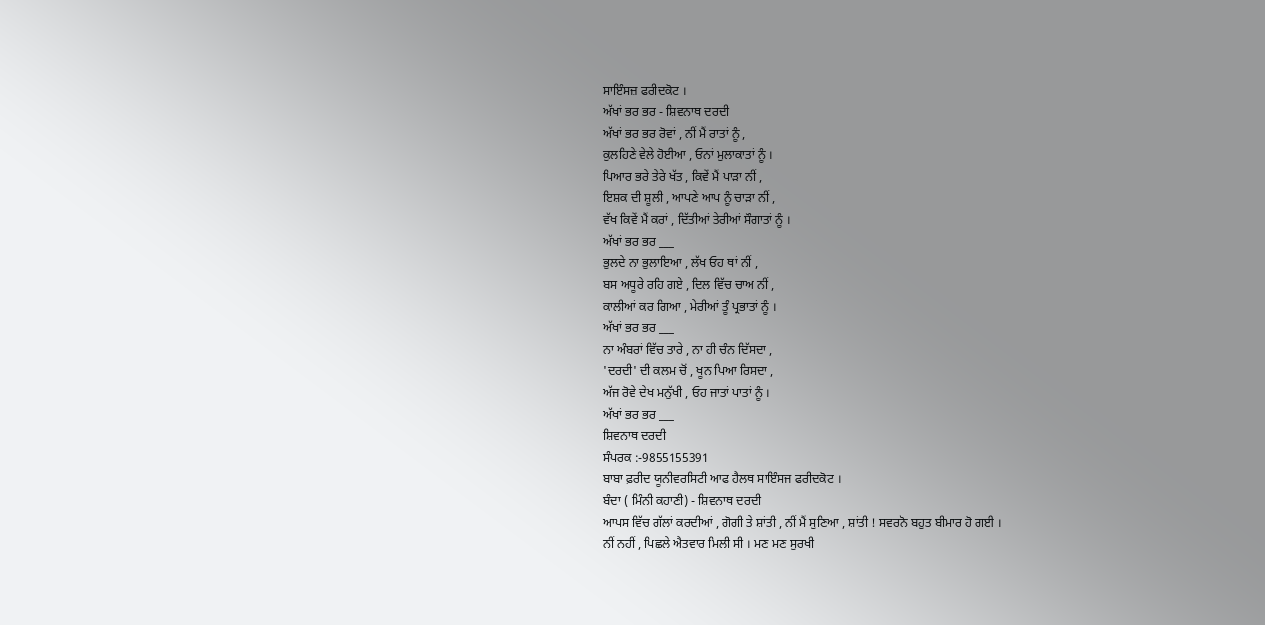ਸਾਇੰਸਜ਼ ਫਰੀਦਕੋਟ ।
ਅੱਖਾਂ ਭਰ ਭਰ - ਸ਼ਿਵਨਾਥ ਦਰਦੀ
ਅੱਖਾਂ ਭਰ ਭਰ ਰੋਵਾਂ , ਨੀਂ ਮੈਂ ਰਾਤਾਂ ਨੂੰ ,
ਕੁਲਹਿਣੇ ਵੇਲੇ ਹੋਈਆ , ਓਨਾਂ ਮੁਲਾਕਾਤਾਂ ਨੂੰ ।
ਪਿਆਰ ਭਰੇ ਤੇਰੇ ਖੱਤ , ਕਿਵੇਂ ਮੈਂ ਪਾੜਾ ਨੀਂ ,
ਇਸ਼ਕ ਦੀ ਸ਼ੂਲੀ , ਆਪਣੇ ਆਪ ਨੂੰ ਚਾੜਾ ਨੀਂ ,
ਵੱਖ ਕਿਵੇਂ ਮੈਂ ਕਰਾਂ , ਦਿੱਤੀਆਂ ਤੇਰੀਆਂ ਸੌਗਾਤਾਂ ਨੂੰ ।
ਅੱਖਾਂ ਭਰ ਭਰ ___
ਭੁਲਦੇ ਨਾ ਭੁਲਾਇਆ , ਲੱਖ ਓਹ ਥਾਂ ਨੀਂ ,
ਬਸ ਅਧੂਰੇ ਰਹਿ ਗਏ , ਦਿਲ ਵਿੱਚ ਚਾਅ ਨੀਂ ,
ਕਾਲੀਆਂ ਕਰ ਗਿਆ , ਮੇਰੀਆਂ ਤੂੰ ਪ੍ਰਭਾਤਾਂ ਨੂੰ ।
ਅੱਖਾਂ ਭਰ ਭਰ ___
ਨਾ ਅੰਬਰਾਂ ਵਿੱਚ ਤਾਰੇ , ਨਾ ਹੀ ਚੰਨ ਦਿੱਸਦਾ ,
'ਦਰਦੀ' ਦੀ ਕਲਮ ਚੋਂ , ਖੂਨ ਪਿਆ ਰਿਸਦਾ ,
ਅੱਜ ਰੋਵੇ ਦੇਖ ਮਨੁੱਖੀ , ਓਹ ਜਾਤਾਂ ਪਾਤਾਂ ਨੂੰ ।
ਅੱਖਾਂ ਭਰ ਭਰ ___
ਸ਼ਿਵਨਾਥ ਦਰਦੀ
ਸੰਪਰਕ :-9855155391
ਬਾਬਾ ਫ਼ਰੀਦ ਯੂਨੀਵਰਸਿਟੀ ਆਫ ਹੈਲਥ ਸਾਇੰਸਜ ਫਰੀਦਕੋਟ ।
ਬੰਦਾ ( ਮਿੰਨੀ ਕਹਾਣੀ) - ਸ਼ਿਵਨਾਥ ਦਰਦੀ
ਆਪਸ ਵਿੱਚ ਗੱਲਾਂ ਕਰਦੀਆਂ , ਗੋਗੀ ਤੇ ਸ਼ਾਂਤੀ , ਨੀਂ ਮੈਂ ਸੁਣਿਆ , ਸ਼ਾਂਤੀ ! ਸਵਰਨੋ ਬਹੁਤ ਬੀਮਾਰ ਹੋ ਗਈ ।
ਨੀਂ ਨਹੀਂ , ਪਿਛਲੇ ਐਤਵਾਰ ਮਿਲੀ ਸੀ । ਮਣ ਮਣ ਸੁਰਖੀ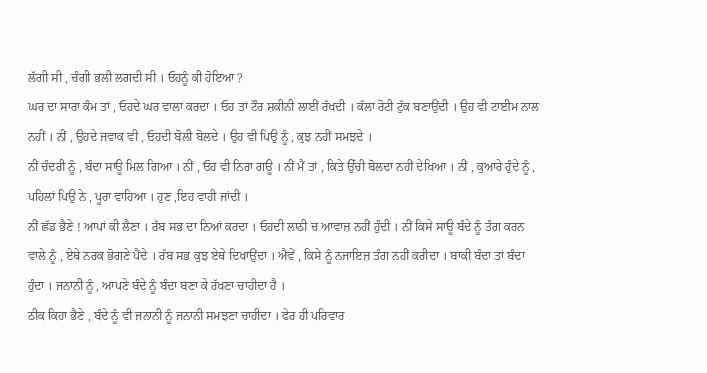ਲੱਗੀ ਸੀ , ਚੰਗੀ ਭਲੀ ਲਗਦੀ ਸੀ । ਓਹਨੂੰ ਕੀ ਹੋਇਆ ?
ਘਰ ਦਾ ਸਾਰਾ ਕੰਮ ਤਾਂ , ਓਹਦੇ ਘਰ ਵਾਲਾ ਕਰਦਾ । ਓਹ ਤਾਂ ਟੌਰ ਸ਼ਕੀਨੀ ਲਾਈਂ ਰੱਖਦੀ । ਕੱਲਾ ਰੋਟੀ ਟੁੱਕ ਬਣਾਉਂਦੀ । ਉਹ ਵੀ ਟਾਈਮ ਨਾਲ ਨਹੀਂ । ਨੀਂ , ਉਹਦੇ ਜਵਾਕ ਵੀ , ਓਹਦੀ ਬੋਲੀ ਬੋਲਦੇ । ਉਹ ਵੀ ਪਿਉ ਨੂੰ , ਕੁਝ ਨਹੀਂ ਸਮਝਦੇ ।
ਨੀਂ ਚੰਦਰੀ ਨੂੰ , ਬੰਦਾ ਸਾਊ ਮਿਲ ਗਿਆ । ਨੀਂ , ਓਹ ਵੀ ਨਿਰਾ ਗਊ । ਨੀਂ ਮੈਂ ਤਾਂ , ਕਿਤੇ ਉੱਚੀ ਬੋਲਦਾ ਨਹੀਂ ਦੇਖਿਆ । ਨੀਂ , ਕੁਆਰੇ ਹੁੰਦੇ ਨੂੰ , ਪਹਿਲਾਂ ਪਿਉ ਨੇ , ਪੂਰਾ ਵਾਹਿਆ । ਹੁਣ ,ਇਹ ਵਾਹੀ ਜਾਂਦੀ ।
ਨੀਂ ਛੱਡ ਭੈਣੇ ! ਆਪਾਂ ਕੀ ਲੈਣਾ । ਰੱਬ ਸਭ ਦਾ ਨਿਆਂ ਕਰਦਾ । ਓਹਦੀ ਲਾਠੀ ਚ ਆਵਾਜ਼ ਨਹੀਂ ਹੁੰਦੀ । ਨੀਂ ਕਿਸੇ ਸਾਊ ਬੰਦੇ ਨੂੰ ਤੰਗ ਕਰਨ ਵਾਲੇ ਨੂੰ , ਏਥੇ ਨਰਕ ਭੋਗਣੇ ਪੈਂਦੇ । ਰੱਬ ਸਭ ਕੁਝ ਏਥੇ ਦਿਖਾਉਂਦਾ । ਐਵੇਂ , ਕਿਸੇ ਨੂੰ ਨਜਾਇਜ਼ ਤੰਗ ਨਹੀਂ ਕਰੀਦਾ । ਬਾਕੀ ਬੰਦਾ ਤਾਂ ਬੰਦਾ ਹੁੰਦਾ । ਜਨਾਨੀ ਨੂੰ , ਆਪਣੇ ਬੰਦੇ ਨੂੰ ਬੰਦਾ ਬਣਾ ਕੇ ਰੱਖਣਾ ਚਾਹੀਦਾ ਹੈ ।
ਠੀਕ ਕਿਹਾ ਭੈਣੇ , ਬੰਦੇ ਨੂੰ ਵੀ ਜਨਾਨੀ ਨੂੰ ਜਨਾਨੀ ਸਮਝਣਾ ਚਾਹੀਦਾ । ਫੇਰ ਹੀ ਪਰਿਵਾਰ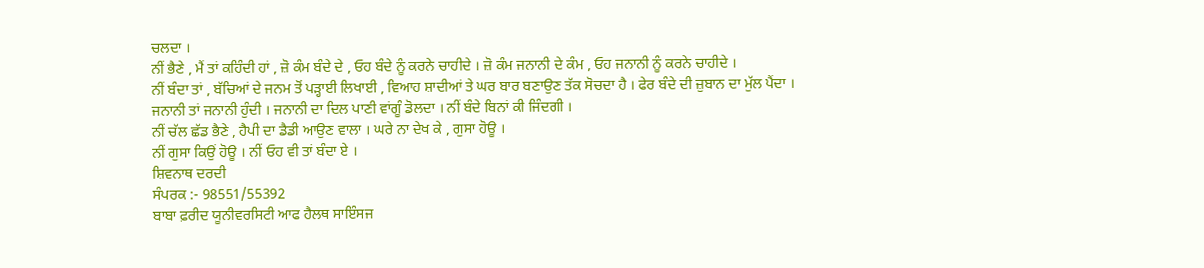ਚਲਦਾ ।
ਨੀਂ ਭੈਣੇ , ਮੈਂ ਤਾਂ ਕਹਿੰਦੀ ਹਾਂ , ਜ਼ੋ ਕੰਮ ਬੰਦੇ ਦੇ , ਓਹ ਬੰਦੇ ਨੂੰ ਕਰਨੇ ਚਾਹੀਦੇ । ਜ਼ੋ ਕੰਮ ਜਨਾਨੀ ਦੇ ਕੰਮ , ਓਹ ਜਨਾਨੀ ਨੂੰ ਕਰਨੇ ਚਾਹੀਦੇ ।
ਨੀਂ ਬੰਦਾ ਤਾਂ , ਬੱਚਿਆਂ ਦੇ ਜਨਮ ਤੋਂ ਪੜ੍ਹਾਈ ਲਿਖਾਈ , ਵਿਆਹ ਸ਼ਾਦੀਆਂ ਤੇ ਘਰ ਬਾਰ ਬਣਾਉਣ ਤੱਕ ਸੋਚਦਾ ਹੈ । ਫੇਰ ਬੰਦੇ ਦੀ ਜ਼ੁਬਾਨ ਦਾ ਮੁੱਲ ਪੈਂਦਾ । ਜਨਾਨੀ ਤਾਂ ਜਨਾਨੀ ਹੁੰਦੀ । ਜਨਾਨੀ ਦਾ ਦਿਲ ਪਾਣੀ ਵਾਂਗੂੰ ਡੋਲਦਾ । ਨੀਂ ਬੰਦੇ ਬਿਨਾਂ ਕੀ ਜਿੰਦਗੀ ।
ਨੀਂ ਚੱਲ ਛੱਡ ਭੈਣੇ , ਹੈਪੀ ਦਾ ਡੈਡੀ ਆਉਣ ਵਾਲਾ । ਘਰੇ ਨਾ ਦੇਖ ਕੇ , ਗੁਸਾ ਹੋਊ ।
ਨੀਂ ਗੁਸਾ ਕਿਉਂ ਹੋਊ । ਨੀਂ ਓਹ ਵੀ ਤਾਂ ਬੰਦਾ ਏ ।
ਸ਼ਿਵਨਾਥ ਦਰਦੀ
ਸੰਪਰਕ :- 98551/55392
ਬਾਬਾ ਫ਼ਰੀਦ ਯੂਨੀਵਰਸਿਟੀ ਆਫ ਹੈਲਥ ਸਾਇੰਸਜ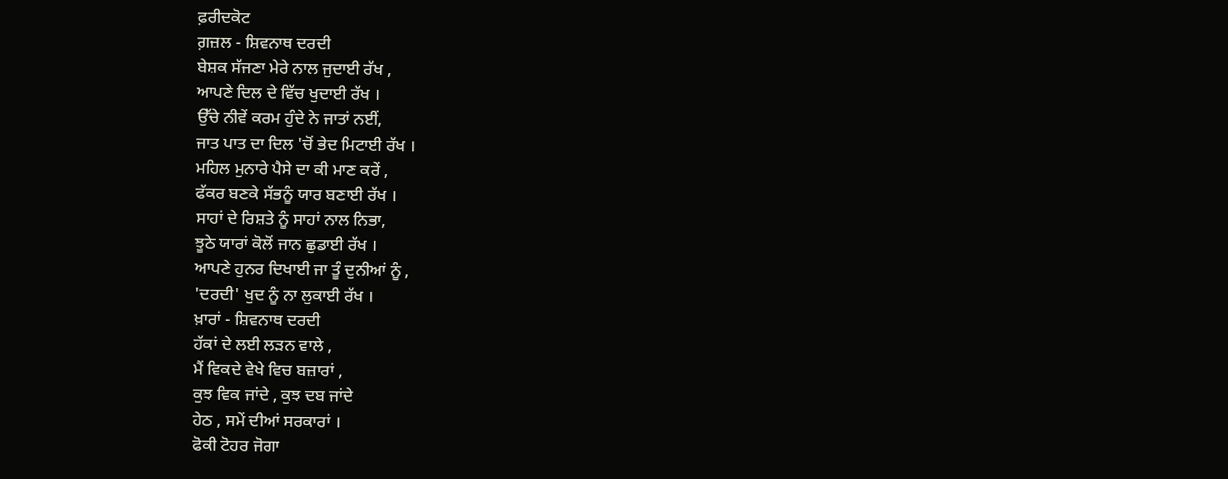ਫ਼ਰੀਦਕੋਟ
ਗ਼ਜ਼ਲ - ਸ਼ਿਵਨਾਥ ਦਰਦੀ
ਬੇਸ਼ਕ ਸੱਜਣਾ ਮੇਰੇ ਨਾਲ ਜੁਦਾਈ ਰੱਖ ,
ਆਪਣੇ ਦਿਲ ਦੇ ਵਿੱਚ ਖੁਦਾਈ ਰੱਖ ।
ਉੱਚੇ ਨੀਵੇਂ ਕਰਮ ਹੁੰਦੇ ਨੇ ਜਾਤਾਂ ਨਈਂ,
ਜਾਤ ਪਾਤ ਦਾ ਦਿਲ 'ਚੋਂ ਭੇਦ ਮਿਟਾਈ ਰੱਖ ।
ਮਹਿਲ ਮੁਨਾਰੇ ਪੈਸੇ ਦਾ ਕੀ ਮਾਣ ਕਰੇਂ ,
ਫੱਕਰ ਬਣਕੇ ਸੱਭਨੂੰ ਯਾਰ ਬਣਾਈ ਰੱਖ ।
ਸਾਹਾਂ ਦੇ ਰਿਸ਼ਤੇ ਨੂੰ ਸਾਹਾਂ ਨਾਲ ਨਿਭਾ,
ਝੂਠੇ ਯਾਰਾਂ ਕੋਲੋਂ ਜਾਨ ਛੁਡਾਈ ਰੱਖ ।
ਆਪਣੇ ਹੁਨਰ ਦਿਖਾਈ ਜਾ ਤੂੰ ਦੁਨੀਆਂ ਨੂੰ ,
'ਦਰਦੀ' ਖੁਦ ਨੂੰ ਨਾ ਲੁਕਾਈ ਰੱਖ ।
ਖ਼ਾਰਾਂ - ਸ਼ਿਵਨਾਥ ਦਰਦੀ
ਹੱਕਾਂ ਦੇ ਲਈ ਲੜਨ ਵਾਲੇ ,
ਮੈਂ ਵਿਕਦੇ ਵੇਖੇ ਵਿਚ ਬਜ਼ਾਰਾਂ ,
ਕੁਝ ਵਿਕ ਜਾਂਦੇ , ਕੁਝ ਦਬ ਜਾਂਦੇ
ਹੇਠ , ਸਮੇਂ ਦੀਆਂ ਸਰਕਾਰਾਂ ।
ਫੋਕੀ ਟੋਹਰ ਜੋਗਾ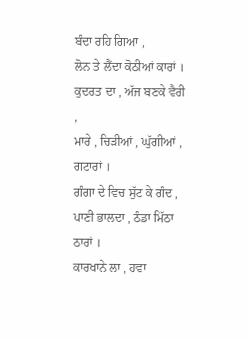ਬੰਦਾ ਰਹਿ ਗਿਆ ,
ਲੋਨ ਤੇ ਲੈਂਦਾ ਕੋਠੀਆਂ ਕਾਰਾਂ ।
ਕੁਦਰਤ ਦਾ , ਅੱਜ ਬਣਕੇ ਵੈਰੀ ,
ਮਾਰੇ , ਚਿੜੀਆਂ , ਘੁੱਗੀਆਂ , ਗਟਾਰਾਂ ।
ਗੰਗਾ ਦੇ ਵਿਚ ਸੁੱਟ ਕੇ ਗੰਦ ,
ਪਾਣੀ ਭਾਲਦਾ , ਠੰਡਾ ਮਿੱਠਾ ਠਾਰਾਂ ।
ਕਾਰਖਾਨੇ ਲਾ , ਹਵਾ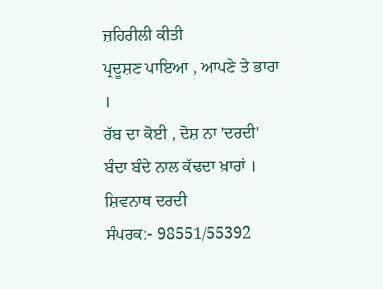ਜ਼ਹਿਰੀਲੀ ਕੀਤੀ
ਪ੍ਰਦੂਸ਼ਣ ਪਾਇਆ , ਆਪਣੇ ਤੇ ਭਾਰਾ ।
ਰੱਬ ਦਾ ਕੋਈ , ਦੋਸ਼ ਨਾ 'ਦਰਦੀ'
ਬੰਦਾ ਬੰਦੇ ਨਾਲ ਕੱਢਦਾ ਖ਼ਾਰਾਂ ।
ਸ਼ਿਵਨਾਥ ਦਰਦੀ
ਸੰਪਰਕ:- 98551/55392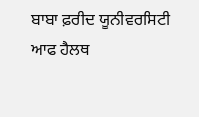ਬਾਬਾ ਫ਼ਰੀਦ ਯੂਨੀਵਰਸਿਟੀ ਆਫ ਹੈਲਥ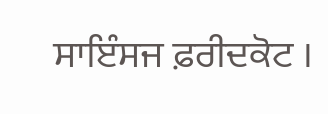ਸਾਇੰਸਜ ਫ਼ਰੀਦਕੋਟ ।